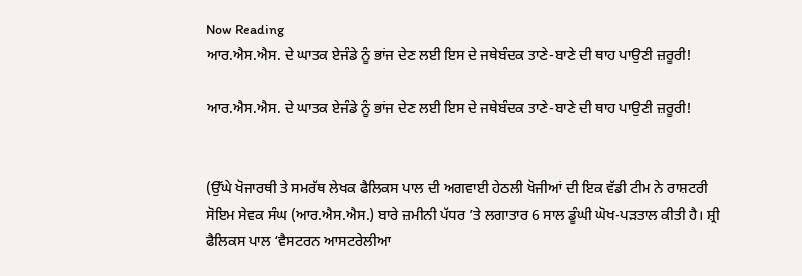Now Reading
ਆਰ.ਐਸ.ਐਸ. ਦੇ ਘਾਤਕ ਏਜੰਡੇ ਨੂੰ ਭਾਂਜ ਦੇਣ ਲਈ ਇਸ ਦੇ ਜਥੇਬੰਦਕ ਤਾਣੇ-ਬਾਣੇ ਦੀ ਥਾਹ ਪਾਉਣੀ ਜ਼ਰੂਰੀ!

ਆਰ.ਐਸ.ਐਸ. ਦੇ ਘਾਤਕ ਏਜੰਡੇ ਨੂੰ ਭਾਂਜ ਦੇਣ ਲਈ ਇਸ ਦੇ ਜਥੇਬੰਦਕ ਤਾਣੇ-ਬਾਣੇ ਦੀ ਥਾਹ ਪਾਉਣੀ ਜ਼ਰੂਰੀ!


(ਉੱਘੇ ਖੋਜਾਰਥੀ ਤੇ ਸਮਰੱਥ ਲੇਖਕ ਫੈਲਿਕਸ ਪਾਲ ਦੀ ਅਗਵਾਈ ਹੇਠਲੀ ਖੋਜੀਆਂ ਦੀ ਇਕ ਵੱਡੀ ਟੀਮ ਨੇ ਰਾਸ਼ਟਰੀ ਸੋਇਮ ਸੇਵਕ ਸੰਘ (ਆਰ.ਐਸ.ਐਸ.) ਬਾਰੇ ਜ਼ਮੀਨੀ ਪੱਧਰ ’ਤੇ ਲਗਾਤਾਰ 6 ਸਾਲ ਡੂੰਘੀ ਘੋਖ-ਪੜਤਾਲ ਕੀਤੀ ਹੈ। ਸ਼੍ਰੀ ਫੈਲਿਕਸ ਪਾਲ ‘ਵੈਸਟਰਨ ਆਸਟਰੇਲੀਆ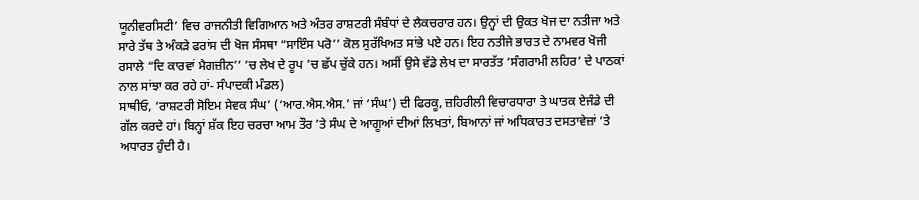ਯੂਨੀਵਰਸਿਟੀ’ ਵਿਚ ਰਾਜਨੀਤੀ ਵਿਗਿਆਨ ਅਤੇ ਅੰਤਰ ਰਾਸ਼ਟਰੀ ਸੰਬੰਧਾਂ ਦੇ ਲੈਕਚਰਾਰ ਹਨ। ਉਨ੍ਹਾਂ ਦੀ ਉਕਤ ਖੋਜ ਦਾ ਨਤੀਜਾ ਅਤੇ ਸਾਰੇ ਤੱਥ ਤੇ ਅੰਕੜੇ ਫਰਾਂਸ ਦੀ ਖੋਜ ਸੰਸਥਾ “ਸਾਇੰਸ ਪਰੋ’’ ਕੋਲ ਸੁਰੱਖਿਅਤ ਸਾਂਭੇ ਪਏ ਹਨ। ਇਹ ਨਤੀਜੇ ਭਾਰਤ ਦੇ ਨਾਮਵਰ ਖੋਜੀ ਰਸਾਲੇ “ਦਿ ਕਾਰਵਾਂ ਮੈਗਜ਼ੀਨ’’ ’ਚ ਲੇਖ ਦੇ ਰੂਪ ’ਚ ਛੱਪ ਚੁੱਕੇ ਹਨ। ਅਸੀਂ ਉਸੇ ਵੱਡੇ ਲੇਖ ਦਾ ਸਾਰਤੱਤ ‘ਸੰਗਰਾਮੀ ਲਹਿਰ’ ਦੇ ਪਾਠਕਾਂ ਨਾਲ ਸਾਂਝਾ ਕਰ ਰਹੇ ਹਾਂ- ਸੰਪਾਦਕੀ ਮੰਡਲ)
ਸਾਥੀਓ, ‘ਰਾਸ਼ਟਰੀ ਸੋਇਮ ਸੇਵਕ ਸੰਘ’ (‘ਆਰ.ਐਸ.ਐਸ.’ ਜਾਂ ‘ਸੰਘ’) ਦੀ ਫਿਰਕੂ, ਜ਼ਹਿਰੀਲੀ ਵਿਚਾਰਧਾਰਾ ਤੇ ਘਾਤਕ ਏਜੰਡੇ ਦੀ ਗੱਲ ਕਰਦੇ ਹਾਂ। ਬਿਨ੍ਹਾਂ ਸ਼ੱਕ ਇਹ ਚਰਚਾ ਆਮ ਤੌਰ ’ਤੇ ਸੰਘ ਦੇ ਆਗੂਆਂ ਦੀਆਂ ਲਿਖਤਾਂ, ਬਿਆਨਾਂ ਜਾਂ ਅਧਿਕਾਰਤ ਦਸਤਾਵੇਜ਼ਾਂ ’ਤੇ ਅਧਾਰਤ ਹੁੰਦੀ ਹੈ।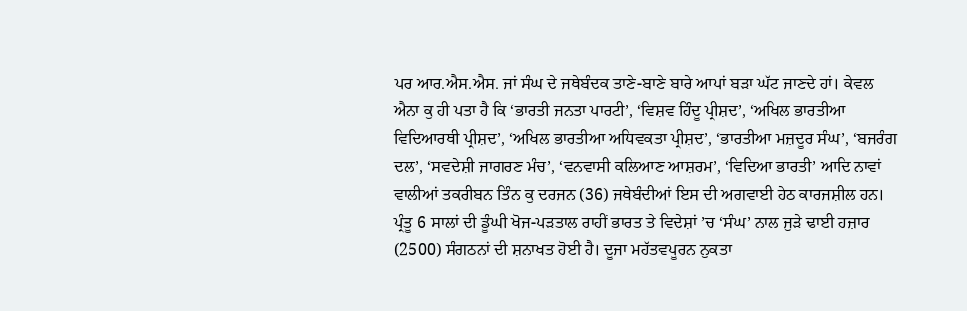ਪਰ ਆਰ.ਐਸ.ਐਸ. ਜਾਂ ਸੰਘ ਦੇ ਜਥੇਬੰਦਕ ਤਾਣੇ-ਬਾਣੇ ਬਾਰੇ ਆਪਾਂ ਬੜਾ ਘੱਟ ਜਾਣਦੇ ਹਾਂ। ਕੇਵਲ ਐਨਾ ਕੁ ਹੀ ਪਤਾ ਹੈ ਕਿ ‘ਭਾਰਤੀ ਜਨਤਾ ਪਾਰਟੀ’, ‘ਵਿਸ਼ਵ ਹਿੰਦੂ ਪ੍ਰੀਸ਼ਦ’, ‘ਅਖਿਲ ਭਾਰਤੀਆ ਵਿਦਿਆਰਥੀ ਪ੍ਰੀਸ਼ਦ’, ‘ਅਖਿਲ ਭਾਰਤੀਆ ਅਧਿਵਕਤਾ ਪ੍ਰੀਸ਼ਦ’, ‘ਭਾਰਤੀਆ ਮਜ਼ਦੂਰ ਸੰਘ’, ‘ਬਜਰੰਗ ਦਲ’, ‘ਸਵਦੇਸ਼ੀ ਜਾਗਰਣ ਮੰਚ’, ‘ਵਨਵਾਸੀ ਕਲਿਆਣ ਆਸ਼ਰਮ’, ‘ਵਿਦਿਆ ਭਾਰਤੀ’ ਆਦਿ ਨਾਵਾਂ ਵਾਲੀਆਂ ਤਕਰੀਬਨ ਤਿੰਨ ਕੁ ਦਰਜਨ (36) ਜਥੇਬੰਦੀਆਂ ਇਸ ਦੀ ਅਗਵਾਈ ਹੇਠ ਕਾਰਜਸ਼ੀਲ ਹਨ। ਪ੍ਰੰਤੂ 6 ਸਾਲਾਂ ਦੀ ਡੂੰਘੀ ਖੋਜ-ਪੜਤਾਲ ਰਾਹੀਂ ਭਾਰਤ ਤੇ ਵਿਦੇਸ਼ਾਂ ’ਚ ‘ਸੰਘ’ ਨਾਲ ਜੁੜੇ ਢਾਈ ਹਜ਼ਾਰ (2500) ਸੰਗਠਨਾਂ ਦੀ ਸ਼ਨਾਖਤ ਹੋਈ ਹੈ। ਦੂਜਾ ਮਹੱਤਵਪੂਰਨ ਨੁਕਤਾ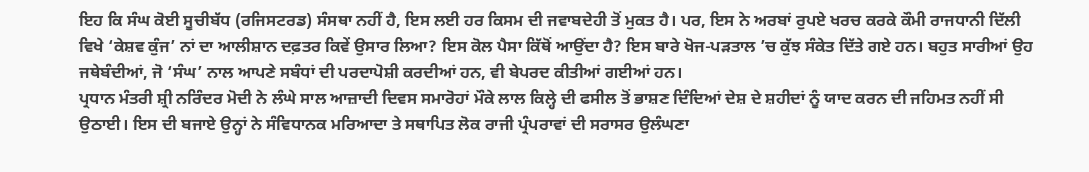ਇਹ ਕਿ ਸੰਘ ਕੋਈ ਸੂਚੀਬੱਧ (ਰਜਿਸਟਰਡ) ਸੰਸਥਾ ਨਹੀਂ ਹੈ, ਇਸ ਲਈ ਹਰ ਕਿਸਮ ਦੀ ਜਵਾਬਦੇਹੀ ਤੋਂ ਮੁਕਤ ਹੈ। ਪਰ, ਇਸ ਨੇ ਅਰਬਾਂ ਰੁਪਏ ਖਰਚ ਕਰਕੇ ਕੌਮੀ ਰਾਜਧਾਨੀ ਦਿੱਲੀ ਵਿਖੇ ‘ਕੇਸ਼ਵ ਕੁੰਜ’ ਨਾਂ ਦਾ ਆਲੀਸ਼ਾਨ ਦਫ਼ਤਰ ਕਿਵੇਂ ਉਸਾਰ ਲਿਆ? ਇਸ ਕੋਲ ਪੈਸਾ ਕਿੱਥੋਂ ਆਉਂਦਾ ਹੈ? ਇਸ ਬਾਰੇ ਖੋਜ-ਪੜਤਾਲ ’ਚ ਕੁੱਝ ਸੰਕੇਤ ਦਿੱਤੇ ਗਏ ਹਨ। ਬਹੁਤ ਸਾਰੀਆਂ ਉਹ ਜਥੇਬੰਦੀਆਂ, ਜੋ ‘ਸੰਘ’ ਨਾਲ ਆਪਣੇ ਸਬੰਧਾਂ ਦੀ ਪਰਦਾਪੋਸ਼ੀ ਕਰਦੀਆਂ ਹਨ, ਵੀ ਬੇਪਰਦ ਕੀਤੀਆਂ ਗਈਆਂ ਹਨ।
ਪ੍ਰਧਾਨ ਮੰਤਰੀ ਸ਼੍ਰੀ ਨਰਿੰਦਰ ਮੋਦੀ ਨੇ ਲੰਘੇ ਸਾਲ ਆਜ਼ਾਦੀ ਦਿਵਸ ਸਮਾਰੋਹਾਂ ਮੌਕੇ ਲਾਲ ਕਿਲ੍ਹੇ ਦੀ ਫਸੀਲ ਤੋਂ ਭਾਸ਼ਣ ਦਿੰਦਿਆਂ ਦੇਸ਼ ਦੇ ਸ਼ਹੀਦਾਂ ਨੂੰ ਯਾਦ ਕਰਨ ਦੀ ਜਹਿਮਤ ਨਹੀਂ ਸੀ ਉਠਾਈ। ਇਸ ਦੀ ਬਜਾਏ ਉਨ੍ਹਾਂ ਨੇ ਸੰਵਿਧਾਨਕ ਮਰਿਆਦਾ ਤੇ ਸਥਾਪਿਤ ਲੋਕ ਰਾਜੀ ਪ੍ਰੰਪਰਾਵਾਂ ਦੀ ਸਰਾਸਰ ਉਲੰਘਣਾ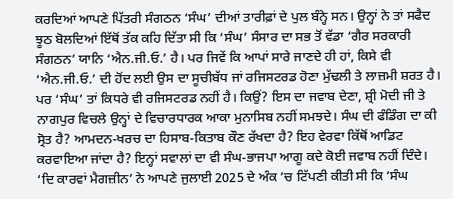ਕਰਦਿਆਂ ਆਪਣੇ ਪਿੱਤਰੀ ਸੰਗਠਨ ‘ਸੰਘ’ ਦੀਆਂ ਤਾਰੀਫ਼ਾਂ ਦੇ ਪੁਲ ਬੰਨ੍ਹੇ ਸਨ। ਉਨ੍ਹਾਂ ਨੇ ਤਾਂ ਸਫੈਦ ਝੂਠ ਬੋਲਦਿਆਂ ਇੱਥੋਂ ਤੱਕ ਕਹਿ ਦਿੱਤਾ ਸੀ ਕਿ ‘ਸੰਘ’ ਸੰਸਾਰ ਦਾ ਸਭ ਤੋਂ ਵੱਡਾ ‘ਗੈਰ ਸਰਕਾਰੀ ਸੰਗਠਨ’ ਯਾਨਿ ‘ਐਨ.ਜੀ.ਓ.’ ਹੈ। ਪਰ ਜਿਵੇਂ ਕਿ ਆਪਾਂ ਸਾਰੇ ਜਾਣਦੇ ਹੀ ਹਾਂ, ਕਿਸੇ ਵੀ ‘ਐਨ.ਜੀ.ਓ.’ ਦੀ ਹੋਂਦ ਲਈ ਉਸ ਦਾ ਸੂਚੀਬੱਧ ਜਾਂ ਰਜਿਸਟਰਡ ਹੋਣਾ ਮੁੱਢਲੀ ਤੇ ਲਾਜ਼ਮੀ ਸ਼ਰਤ ਹੈ। ਪਰ ‘ਸੰਘ’ ਤਾਂ ਕਿਧਰੇ ਵੀ ਰਜਿਸਟਰਡ ਨਹੀਂ ਹੈ। ਕਿਉਂ? ਇਸ ਦਾ ਜਵਾਬ ਦੇਣਾ, ਸ਼੍ਰੀ ਮੋਦੀ ਜੀ ਤੇ ਨਾਗਪੁਰ ਵਿਚਲੇ ਉਨ੍ਹਾਂ ਦੇ ਵਿਚਾਰਧਾਰਕ ਆਕਾ ਮੁਨਾਸਿਬ ਨਹੀਂ ਸਮਝਦੇ। ਸੰਘ ਦੀ ਫੰਡਿੰਗ ਦਾ ਕੀ ਸ੍ਰੋਤ ਹੈ? ਆਮਦਨ-ਖਰਚ ਦਾ ਹਿਸਾਬ-ਕਿਤਾਬ ਕੌਣ ਰੱਖਦਾ ਹੈ? ਇਹ ਵੇਰਵਾ ਕਿੱਥੋਂ ਆਡਿਟ ਕਰਵਾਇਆ ਜਾਂਦਾ ਹੈ? ਇਨ੍ਹਾਂ ਸਵਾਲਾਂ ਦਾ ਵੀ ਸੰਘ-ਭਾਜਪਾ ਆਗੂ ਕਦੇ ਕੋਈ ਜਵਾਬ ਨਹੀਂ ਦਿੰਦੇ। ‘ਦਿ ਕਾਰਵਾਂ ਮੈਗਜ਼ੀਨ’ ਨੇ ਆਪਣੇ ਜੁਲਾਈ 2025 ਦੇ ਅੰਕ ’ਚ ਟਿੱਪਣੀ ਕੀਤੀ ਸੀ ਕਿ ‘ਸੰਘ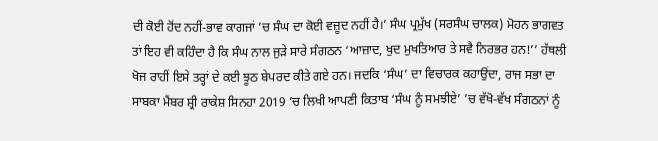ਦੀ ਕੋਈ ਹੋਂਦ ਨਹੀਂ-ਭਾਵ ਕਾਗਜਾਂ ’ਚ ਸੰਘ ਦਾ ਕੋਈ ਵਜ਼ੂਦ ਨਹੀਂ ਹੈ।’ ਸੰਘ ਪ੍ਰਮੁੱਖ (ਸਰਸੰਘ ਚਾਲਕ) ਮੋਹਨ ਭਾਗਵਤ ਤਾਂ ਇਹ ਵੀ ਕਹਿੰਦਾ ਹੈ ਕਿ ਸੰਘ ਨਾਲ ਜੁੜੇ ਸਾਰੇ ਸੰਗਠਨ ‘ਆਜ਼ਾਦ, ਖੁਦ ਮੁਖਤਿਆਰ ਤੇ ਸਵੈ ਨਿਰਭਰ ਹਨ!’’ ਹੱਥਲੀ ਖੋਜ ਰਾਹੀਂ ਇਸੇ ਤਰ੍ਹਾਂ ਦੇ ਕਈ ਝੂਠ ਬੇਪਰਦ ਕੀਤੇ ਗਏ ਹਨ। ਜਦਕਿ ‘ਸੰਘ’ ਦਾ ਵਿਚਾਰਕ ਕਹਾਉਂਦਾ, ਰਾਜ ਸਭਾ ਦਾ ਸਾਬਕਾ ਮੈਂਬਰ ਸ਼੍ਰੀ ਰਾਕੇਸ਼ ਸਿਨਹਾ 2019 ’ਚ ਲਿਖੀ ਆਪਣੀ ਕਿਤਾਬ ‘ਸੰਘ ਨੂੰ ਸਮਝੀਏ’ ’ਚ ਵੱਖੋ-ਵੱਖ ਸੰਗਠਨਾਂ ਨੂੰ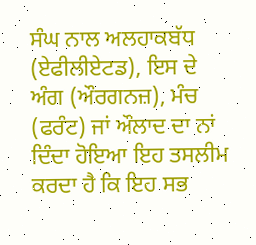ਸੰਘ ਨਾਲ ਅਲਹਾਕਬੱਧ (ਏਫੀਲੀਏਟਡ), ਇਸ ਦੇ ਅੰਗ (ਔਰਗਨਜ਼), ਮੰਚ (ਫਰੰਟ) ਜਾਂ ਔਲਾਦ ਦਾ ਨਾਂ ਦਿੰਦਾ ਹੋਇਆ ਇਹ ਤਸਲੀਮ ਕਰਦਾ ਹੈ ਕਿ ਇਹ ਸਭ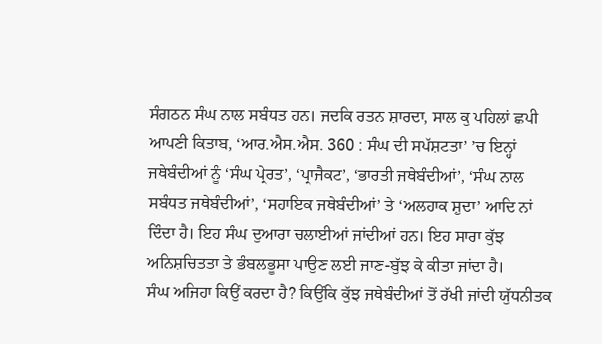ਸੰਗਠਨ ਸੰਘ ਨਾਲ ਸਬੰਧਤ ਹਨ। ਜਦਕਿ ਰਤਨ ਸ਼ਾਰਦਾ, ਸਾਲ ਕੁ ਪਹਿਲਾਂ ਛਪੀ ਆਪਣੀ ਕਿਤਾਬ, ‘ਆਰ.ਐਸ.ਐਸ. 360 : ਸੰਘ ਦੀ ਸਪੱਸ਼ਟਤਾ’ ’ਚ ਇਨ੍ਹਾਂ ਜਥੇਬੰਦੀਆਂ ਨੂੰ ‘ਸੰਘ ਪ੍ਰੇਰਤ’, ‘ਪ੍ਰਾਜੈਕਟ’, ‘ਭਾਰਤੀ ਜਥੇਬੰਦੀਆਂ’, ‘ਸੰਘ ਨਾਲ ਸਬੰਧਤ ਜਥੇਬੰਦੀਆਂ’, ‘ਸਹਾਇਕ ਜਥੇਬੰਦੀਆਂ’ ਤੇ ‘ਅਲਹਾਕ ਸ਼ੁਦਾ’ ਆਦਿ ਨਾਂ ਦਿੰਦਾ ਹੈ। ਇਹ ਸੰਘ ਦੁਆਰਾ ਚਲਾਈਆਂ ਜਾਂਦੀਆਂ ਹਨ। ਇਹ ਸਾਰਾ ਕੁੱਝ ਅਨਿਸ਼ਚਿਤਤਾ ਤੇ ਭੰਬਲਭੂਸਾ ਪਾਉਣ ਲਈ ਜਾਣ-ਬੁੱਝ ਕੇ ਕੀਤਾ ਜਾਂਦਾ ਹੈ।
ਸੰਘ ਅਜਿਹਾ ਕਿਉਂ ਕਰਦਾ ਹੈ? ਕਿਉਂਕਿ ਕੁੱਝ ਜਥੇਬੰਦੀਆਂ ਤੋਂ ਰੱਖੀ ਜਾਂਦੀ ਯੁੱਧਨੀਤਕ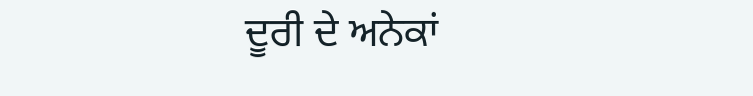ਦੂਰੀ ਦੇ ਅਨੇਕਾਂ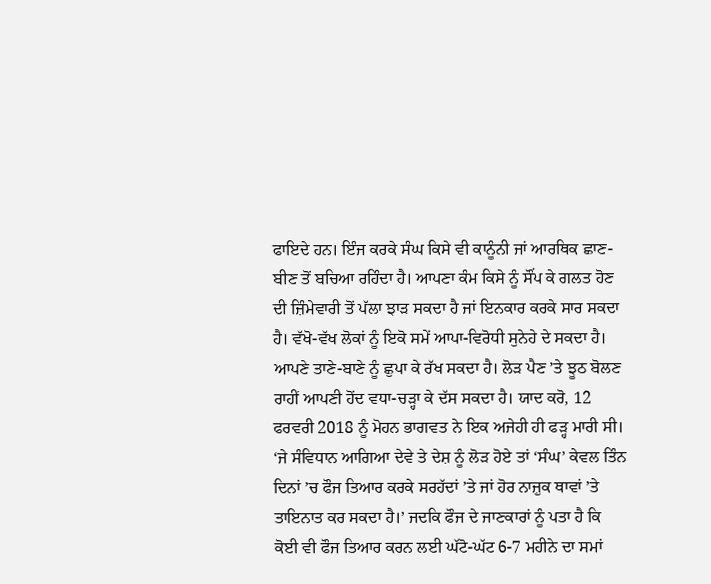ਫਾਇਦੇ ਹਨ। ਇੰਜ ਕਰਕੇ ਸੰਘ ਕਿਸੇ ਵੀ ਕਾਨੂੰਨੀ ਜਾਂ ਆਰਥਿਕ ਛਾਣ-ਬੀਣ ਤੋਂ ਬਚਿਆ ਰਹਿੰਦਾ ਹੈ। ਆਪਣਾ ਕੰਮ ਕਿਸੇ ਨੂੰ ਸੌਂਪ ਕੇ ਗਲਤ ਹੋਣ ਦੀ ਜ਼ਿੰਮੇਵਾਰੀ ਤੋਂ ਪੱਲਾ ਝਾੜ ਸਕਦਾ ਹੈ ਜਾਂ ਇਨਕਾਰ ਕਰਕੇ ਸਾਰ ਸਕਦਾ ਹੈ। ਵੱਖੋ-ਵੱਖ ਲੋਕਾਂ ਨੂੰ ਇਕੋ ਸਮੇਂ ਆਪਾ-ਵਿਰੋਧੀ ਸੁਨੇਹੇ ਦੇ ਸਕਦਾ ਹੈ। ਆਪਣੇ ਤਾਣੇ-ਬਾਣੇ ਨੂੰ ਛੁਪਾ ਕੇ ਰੱਖ ਸਕਦਾ ਹੈ। ਲੋੜ ਪੈਣ ’ਤੇ ਝੂਠ ਬੋਲਣ ਰਾਹੀਂ ਆਪਣੀ ਹੋਂਦ ਵਧਾ-ਚੜ੍ਹਾ ਕੇ ਦੱਸ ਸਕਦਾ ਹੈ। ਯਾਦ ਕਰੋ, 12 ਫਰਵਰੀ 2018 ਨੂੰ ਮੋਹਨ ਭਾਗਵਤ ਨੇ ਇਕ ਅਜੇਹੀ ਹੀ ਫੜ੍ਹ ਮਾਰੀ ਸੀ। ‘ਜੇ ਸੰਵਿਧਾਨ ਆਗਿਆ ਦੇਵੇ ਤੇ ਦੇਸ਼ ਨੂੰ ਲੋੜ ਹੋਏ ਤਾਂ ‘ਸੰਘ’ ਕੇਵਲ ਤਿੰਨ ਦਿਨਾਂ ’ਚ ਫੌਜ ਤਿਆਰ ਕਰਕੇ ਸਰਹੱਦਾਂ ’ਤੇ ਜਾਂ ਹੋਰ ਨਾਜ਼ੁਕ ਥਾਵਾਂ ’ਤੇ ਤਾਇਨਾਤ ਕਰ ਸਕਦਾ ਹੈ।’ ਜਦਕਿ ਫੌਜ ਦੇ ਜਾਣਕਾਰਾਂ ਨੂੰ ਪਤਾ ਹੈ ਕਿ ਕੋਈ ਵੀ ਫੌਜ ਤਿਆਰ ਕਰਨ ਲਈ ਘੱਟੋ-ਘੱਟ 6-7 ਮਹੀਨੇ ਦਾ ਸਮਾਂ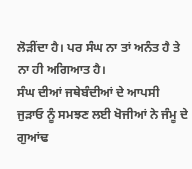ਲੋੜੀਂਦਾ ਹੈ। ਪਰ ਸੰਘ ਨਾ ਤਾਂ ਅਨੰਤ ਹੈ ਤੇ ਨਾ ਹੀ ਅਗਿਆਤ ਹੈ।
ਸੰਘ ਦੀਆਂ ਜਥੇਬੰਦੀਆਂ ਦੇ ਆਪਸੀ ਜੁੜਾਓ ਨੂੰ ਸਮਝਣ ਲਈ ਖੋਜੀਆਂ ਨੇ ਜੰਮੂ ਦੇ ਗੁਆਂਢ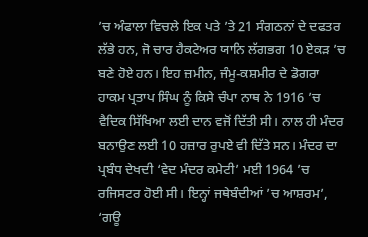’ਚ ਅੰਫਾਲਾ ਵਿਚਲੇ ਇਕ ਪਤੇ ’ਤੇ 21 ਸੰਗਠਨਾਂ ਦੇ ਦਫਤਰ ਲੱਭੇ ਹਨ, ਜੋ ਚਾਰ ਹੈਕਟੇਅਰ ਯਾਨਿ ਲੱਗਭਗ 10 ਏਕੜ ’ਚ ਬਣੇ ਹੋਏ ਹਨ। ਇਹ ਜ਼ਮੀਨ, ਜੰਮੂ-ਕਸ਼ਮੀਰ ਦੇ ਡੋਗਰਾ ਹਾਕਮ ਪ੍ਰਤਾਪ ਸਿੰਘ ਨੂੰ ਕਿਸੇ ਚੰਪਾ ਨਾਥ ਨੇ 1916 ’ਚ ਵੈਦਿਕ ਸਿੱਖਿਆ ਲਈ ਦਾਨ ਵਜੋਂ ਦਿੱਤੀ ਸੀ। ਨਾਲ ਹੀ ਮੰਦਰ ਬਨਾਉਣ ਲਈ 10 ਹਜ਼ਾਰ ਰੁਪਏ ਵੀ ਦਿੱਤੇ ਸਨ। ਮੰਦਰ ਦਾ ਪ੍ਰਬੰਧ ਦੇਖਦੀ ‘ਵੇਦ ਮੰਦਰ ਕਮੇਟੀ’ ਮਈ 1964 ’ਚ ਰਜਿਸਟਰ ਹੋਈ ਸੀ। ਇਨ੍ਹਾਂ ਜਥੇਬੰਦੀਆਂ ’ਚ ਆਸ਼ਰਮ’, ‘ਗਊ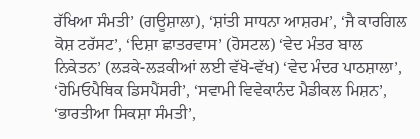ਰੱਖਿਆ ਸੰਮਤੀ’ (ਗਊਸ਼ਾਲਾ), ‘ਸ਼ਾਂਤੀ ਸਾਧਨਾ ਆਸ਼ਰਮ’, ‘ਜੈ ਕਾਰਗਿਲ ਕੋਸ਼ ਟਰੱਸਟ’, ‘ਦਿਸ਼ਾ ਛਾਤਰਵਾਸ’ (ਹੋਸਟਲ) ‘ਵੇਦ ਮੰਤਰ ਬਾਲ ਨਿਕੇਤਨ’ (ਲੜਕੇ-ਲੜਕੀਆਂ ਲਈ ਵੱਖੋ-ਵੱਖ) ‘ਵੇਦ ਮੰਦਰ ਪਾਠਸ਼ਾਲਾ’, ‘ਹੋਮਿਓਪੈਥਿਕ ਡਿਸਪੈਂਸਰੀ’, ‘ਸਵਾਮੀ ਵਿਵੇਕਾਨੰਦ ਮੈਡੀਕਲ ਮਿਸ਼ਨ’, ‘ਭਾਰਤੀਆ ਸਿਕਸ਼ਾ ਸੰਮਤੀ’,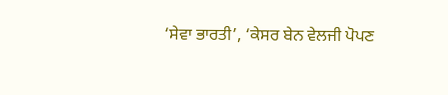‘ਸੇਵਾ ਭਾਰਤੀ’, ‘ਕੇਸਰ ਬੇਨ ਵੇਲਜੀ ਪੋਪਣ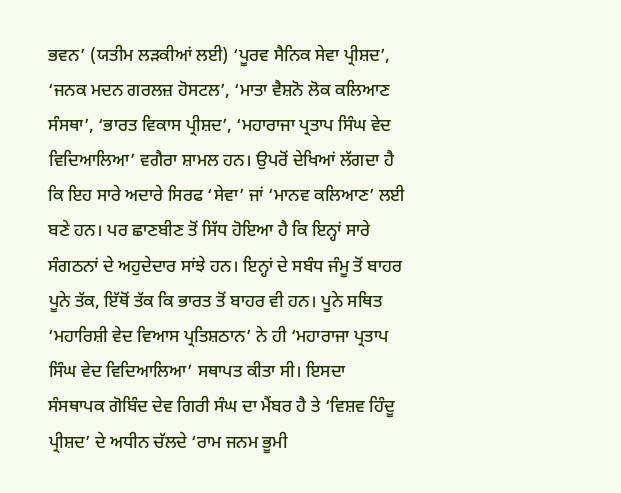ਭਵਨ’ (ਯਤੀਮ ਲੜਕੀਆਂ ਲਈ) ‘ਪੂਰਵ ਸੈਨਿਕ ਸੇਵਾ ਪ੍ਰੀਸ਼ਦ’, ‘ਜਨਕ ਮਦਨ ਗਰਲਜ਼ ਹੋਸਟਲ’, ‘ਮਾਤਾ ਵੈਸ਼ਨੋ ਲੋਕ ਕਲਿਆਣ ਸੰਸਥਾ’, ‘ਭਾਰਤ ਵਿਕਾਸ ਪ੍ਰੀਸ਼ਦ’, ‘ਮਹਾਰਾਜਾ ਪ੍ਰਤਾਪ ਸਿੰਘ ਵੇਦ ਵਿਦਿਆਲਿਆ’ ਵਗੈਰਾ ਸ਼ਾਮਲ ਹਨ। ਉਪਰੋਂ ਦੇਖਿਆਂ ਲੱਗਦਾ ਹੈ ਕਿ ਇਹ ਸਾਰੇ ਅਦਾਰੇ ਸਿਰਫ ‘ਸੇਵਾ’ ਜਾਂ ‘ਮਾਨਵ ਕਲਿਆਣ’ ਲਈ ਬਣੇ ਹਨ। ਪਰ ਛਾਣਬੀਣ ਤੋਂ ਸਿੱਧ ਹੋਇਆ ਹੈ ਕਿ ਇਨ੍ਹਾਂ ਸਾਰੇ ਸੰਗਠਨਾਂ ਦੇ ਅਹੁਦੇਦਾਰ ਸਾਂਝੇ ਹਨ। ਇਨ੍ਹਾਂ ਦੇ ਸਬੰਧ ਜੰਮੂ ਤੋਂ ਬਾਹਰ ਪੂਨੇ ਤੱਕ, ਇੱਥੋਂ ਤੱਕ ਕਿ ਭਾਰਤ ਤੋਂ ਬਾਹਰ ਵੀ ਹਨ। ਪੂਨੇ ਸਥਿਤ ‘ਮਹਾਰਿਸ਼ੀ ਵੇਦ ਵਿਆਸ ਪ੍ਰਤਿਸ਼ਠਾਨ’ ਨੇ ਹੀ ‘ਮਹਾਰਾਜਾ ਪ੍ਰਤਾਪ ਸਿੰਘ ਵੇਦ ਵਿਦਿਆਲਿਆ’ ਸਥਾਪਤ ਕੀਤਾ ਸੀ। ਇਸਦਾ ਸੰਸਥਾਪਕ ਗੋਬਿੰਦ ਦੇਵ ਗਿਰੀ ਸੰਘ ਦਾ ਮੈਂਬਰ ਹੈ ਤੇ ‘ਵਿਸ਼ਵ ਹਿੰਦੂ ਪ੍ਰੀਸ਼ਦ’ ਦੇ ਅਧੀਨ ਚੱਲਦੇ ‘ਰਾਮ ਜਨਮ ਭੂਮੀ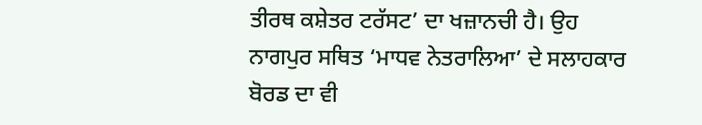ਤੀਰਥ ਕਸ਼ੇਤਰ ਟਰੱਸਟ’ ਦਾ ਖਜ਼ਾਨਚੀ ਹੈ। ਉਹ ਨਾਗਪੁਰ ਸਥਿਤ ‘ਮਾਧਵ ਨੇਤਰਾਲਿਆ’ ਦੇ ਸਲਾਹਕਾਰ ਬੋਰਡ ਦਾ ਵੀ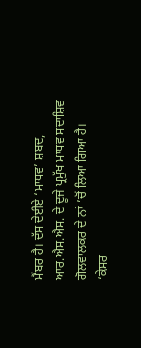ਮੈਂਬਰ ਹੈ। ਦੱਸ ਦੇਈਏ ‘ਮਾਧਵ’ ਸ਼ਬਦ, ਆਰ.ਐਸ.ਐਸ. ਦੇ ਦੂਜੇ ਪ੍ਰਮੁੱਖ ਮਾਧਵ ਸਦਾਸ਼ਿਵ ਗੋਲਵਾਲਕਰ ਦੇ ਨਾਂ ’ਚੋਂ ਲਿਆ ਗਿਆ ਹੈ।
‘ਕੇਸਰ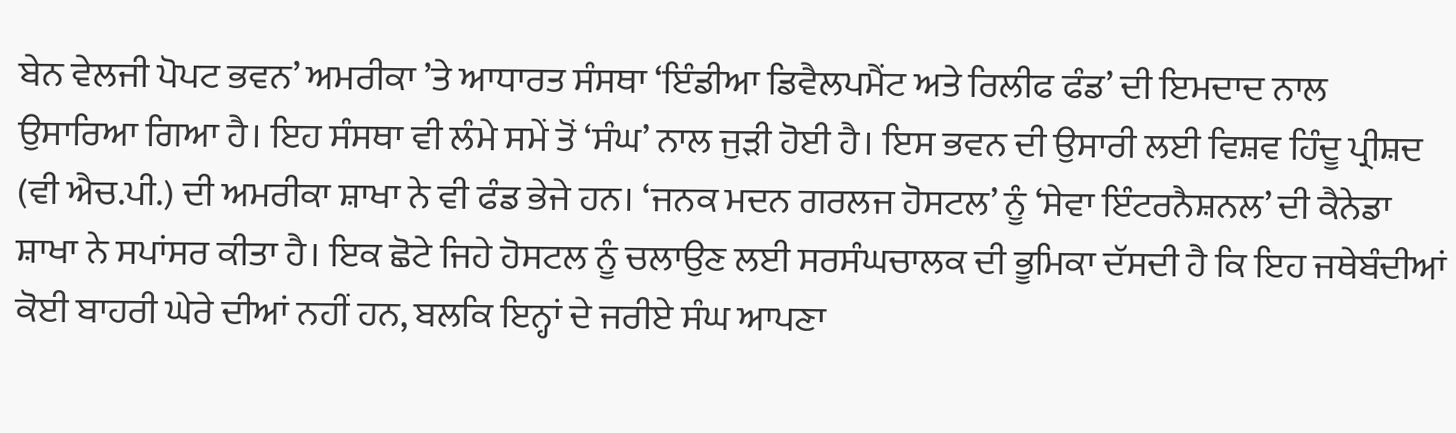ਬੇਨ ਵੇਲਜੀ ਪੋਪਟ ਭਵਨ’ ਅਮਰੀਕਾ ’ਤੇ ਆਧਾਰਤ ਸੰਸਥਾ ‘ਇੰਡੀਆ ਡਿਵੈਲਪਮੈਂਟ ਅਤੇ ਰਿਲੀਫ ਫੰਡ’ ਦੀ ਇਮਦਾਦ ਨਾਲ ਉਸਾਰਿਆ ਗਿਆ ਹੈ। ਇਹ ਸੰਸਥਾ ਵੀ ਲੰਮੇ ਸਮੇਂ ਤੋਂ ‘ਸੰਘ’ ਨਾਲ ਜੁੜੀ ਹੋਈ ਹੈ। ਇਸ ਭਵਨ ਦੀ ਉਸਾਰੀ ਲਈ ਵਿਸ਼ਵ ਹਿੰਦੂ ਪ੍ਰੀਸ਼ਦ (ਵੀ ਐਚ.ਪੀ.) ਦੀ ਅਮਰੀਕਾ ਸ਼ਾਖਾ ਨੇ ਵੀ ਫੰਡ ਭੇਜੇ ਹਨ। ‘ਜਨਕ ਮਦਨ ਗਰਲਜ ਹੋਸਟਲ’ ਨੂੰ ‘ਸੇਵਾ ਇੰਟਰਨੈਸ਼ਨਲ’ ਦੀ ਕੈਨੇਡਾ ਸ਼ਾਖਾ ਨੇ ਸਪਾਂਸਰ ਕੀਤਾ ਹੈ। ਇਕ ਛੋਟੇ ਜਿਹੇ ਹੋਸਟਲ ਨੂੰ ਚਲਾਉਣ ਲਈ ਸਰਸੰਘਚਾਲਕ ਦੀ ਭੂਮਿਕਾ ਦੱਸਦੀ ਹੈ ਕਿ ਇਹ ਜਥੇਬੰਦੀਆਂ ਕੋਈ ਬਾਹਰੀ ਘੇਰੇ ਦੀਆਂ ਨਹੀਂ ਹਨ, ਬਲਕਿ ਇਨ੍ਹਾਂ ਦੇ ਜਰੀਏ ਸੰਘ ਆਪਣਾ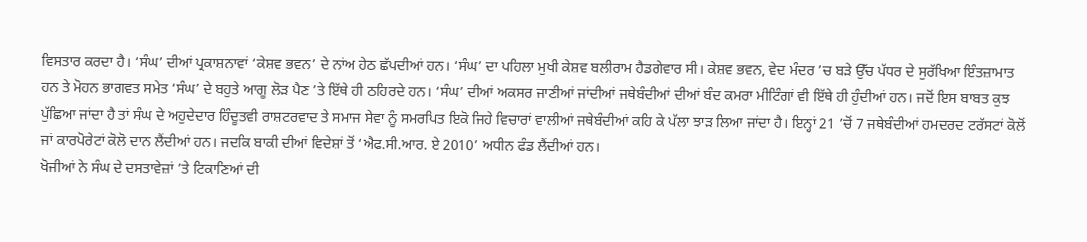ਵਿਸਤਾਰ ਕਰਦਾ ਹੈ। ‘ਸੰਘ’ ਦੀਆਂ ਪ੍ਰਕਾਸ਼ਨਾਵਾਂ ‘ਕੇਸ਼ਵ ਭਵਨ’ ਦੇ ਨਾਂਅ ਹੇਠ ਛੱਪਦੀਆਂ ਹਨ। ‘ਸੰਘ’ ਦਾ ਪਹਿਲਾ ਮੁਖੀ ਕੇਸ਼ਵ ਬਲੀਰਾਮ ਹੈਡਗੇਵਾਰ ਸੀ। ਕੇਸ਼ਵ ਭਵਨ, ਵੇਦ ਮੰਦਰ ’ਚ ਬੜੇ ਉੱਚ ਪੱਧਰ ਦੇ ਸੁਰੱਖਿਆ ਇੰਤਜ਼ਾਮਾਤ ਹਨ ਤੇ ਮੋਹਨ ਭਾਗਵਤ ਸਮੇਤ ‘ਸੰਘ’ ਦੇ ਬਹੁਤੇ ਆਗੂ ਲੋੜ ਪੈਣ ’ਤੇ ਇੱਥੇ ਹੀ ਠਹਿਰਦੇ ਹਨ। ‘ਸੰਘ’ ਦੀਆਂ ਅਕਸਰ ਜਾਣੀਆਂ ਜਾਂਦੀਆਂ ਜਥੇਬੰਦੀਆਂ ਦੀਆਂ ਬੰਦ ਕਮਰਾ ਮੀਟਿੰਗਾਂ ਵੀ ਇੱਥੇ ਹੀ ਹੁੰਦੀਆਂ ਹਨ। ਜਦੋਂ ਇਸ ਬਾਬਤ ਕੁਝ ਪੁੱਛਿਆ ਜਾਂਦਾ ਹੈ ਤਾਂ ਸੰਘ ਦੇ ਅਹੁਦੇਦਾਰ ਹਿੰਦੂਤਵੀ ਰਾਸ਼ਟਰਵਾਦ ਤੇ ਸਮਾਜ ਸੇਵਾ ਨੂੰ ਸਮਰਪਿਤ ਇਕੋ ਜਿਹੇ ਵਿਚਾਰਾਂ ਵਾਲੀਆਂ ਜਥੇਬੰਦੀਆਂ ਕਹਿ ਕੇ ਪੱਲਾ ਝਾੜ ਲਿਆ ਜਾਂਦਾ ਹੈ। ਇਨ੍ਹਾਂ 21 ’ਚੋਂ 7 ਜਥੇਬੰਦੀਆਂ ਹਮਦਰਦ ਟਰੱਸਟਾਂ ਕੋਲੋਂ ਜਾਂ ਕਾਰਪੋਰੇਟਾਂ ਕੋਲੋ ਦਾਨ ਲੈਂਦੀਆਂ ਹਨ। ਜਦਕਿ ਬਾਕੀ ਦੀਆਂ ਵਿਦੇਸ਼ਾਂ ਤੋਂ ‘ਐਫ.ਸੀ.ਆਰ. ਏ 2010’ ਅਧੀਨ ਫੰਡ ਲੈਂਦੀਆਂ ਹਨ।
ਖੋਜੀਆਂ ਨੇ ਸੰਘ ਦੇ ਦਸਤਾਵੇਜ਼ਾਂ ’ਤੇ ਟਿਕਾਣਿਆਂ ਦੀ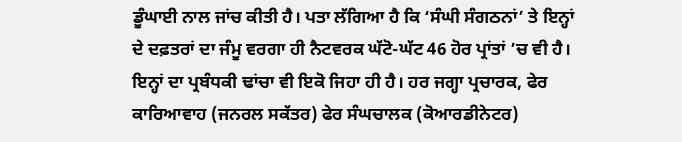ਡੂੰਘਾਈ ਨਾਲ ਜਾਂਚ ਕੀਤੀ ਹੈ। ਪਤਾ ਲੱਗਿਆ ਹੈ ਕਿ ‘ਸੰਘੀ ਸੰਗਠਨਾਂ’ ਤੇ ਇਨ੍ਹਾਂ ਦੇ ਦਫ਼ਤਰਾਂ ਦਾ ਜੰਮੂ ਵਰਗਾ ਹੀ ਨੈਟਵਰਕ ਘੱਟੋ-ਘੱਟ 46 ਹੋਰ ਪ੍ਰਾਂਤਾਂ ’ਚ ਵੀ ਹੈ। ਇਨ੍ਹਾਂ ਦਾ ਪ੍ਰਬੰਧਕੀ ਢਾਂਚਾ ਵੀ ਇਕੋ ਜਿਹਾ ਹੀ ਹੈ। ਹਰ ਜਗ੍ਹਾ ਪ੍ਰਚਾਰਕ, ਫੇਰ ਕਾਰਿਆਵਾਹ (ਜਨਰਲ ਸਕੱਤਰ) ਫੇਰ ਸੰਘਚਾਲਕ (ਕੋਆਰਡੀਨੇਟਰ)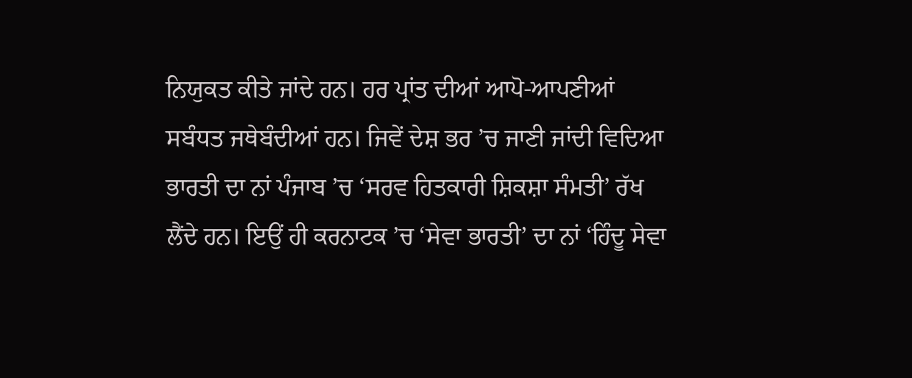ਨਿਯੁਕਤ ਕੀਤੇ ਜਾਂਦੇ ਹਨ। ਹਰ ਪ੍ਰਾਂਤ ਦੀਆਂ ਆਪੋ-ਆਪਣੀਆਂ ਸਬੰਧਤ ਜਥੇਬੰਦੀਆਂ ਹਨ। ਜਿਵੇਂ ਦੇਸ਼ ਭਰ ’ਚ ਜਾਣੀ ਜਾਂਦੀ ਵਿਦਿਆ ਭਾਰਤੀ ਦਾ ਨਾਂ ਪੰਜਾਬ ’ਚ ‘ਸਰਵ ਹਿਤਕਾਰੀ ਸ਼ਿਕਸ਼ਾ ਸੰਮਤੀ’ ਰੱਖ ਲੈਂਦੇ ਹਨ। ਇਉਂ ਹੀ ਕਰਨਾਟਕ ’ਚ ‘ਸੇਵਾ ਭਾਰਤੀ’ ਦਾ ਨਾਂ ‘ਹਿੰਦੂ ਸੇਵਾ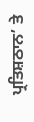ਪ੍ਰਤਿਸ਼ਠਾਨ’ ਤੇ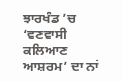ਝਾਰਖੰਡ ’ਚ ‘ਵਣਵਾਸੀ ਕਲਿਆਣ ਆਸ਼ਰਮ’ ਦਾ ਨਾਂ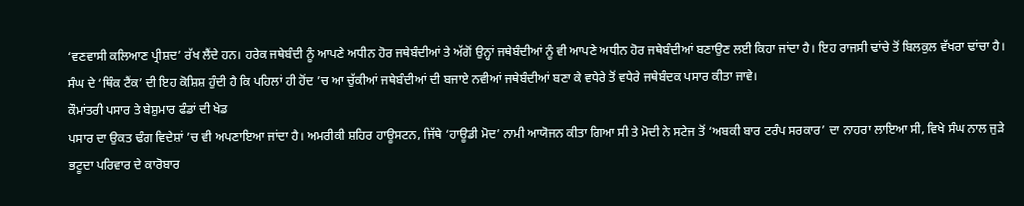‘ਵਣਵਾਸੀ ਕਲਿਆਣ ਪ੍ਰੀਸ਼ਦ’ ਰੱਖ ਲੈਂਦੇ ਹਨ। ਹਰੇਕ ਜਥੇਬੰਦੀ ਨੂੰ ਆਪਣੇ ਅਧੀਨ ਹੋਰ ਜਥੇਬੰਦੀਆਂ ਤੇ ਅੱਗੋਂ ਉਨ੍ਹਾਂ ਜਥੇਬੰਦੀਆਂ ਨੂੰ ਵੀ ਆਪਣੇ ਅਧੀਨ ਹੋਰ ਜਥੇਬੰਦੀਆਂ ਬਣਾਉਣ ਲਈ ਕਿਹਾ ਜਾਂਦਾ ਹੈ। ਇਹ ਰਾਜਸੀ ਢਾਂਚੇ ਤੋਂ ਬਿਲਕੁਲ ਵੱਖਰਾ ਢਾਂਚਾ ਹੈ। ਸੰਘ ਦੇ ‘ਥਿੰਕ ਟੈਂਕ’ ਦੀ ਇਹ ਕੋਸ਼ਿਸ਼ ਹੁੰਦੀ ਹੈ ਕਿ ਪਹਿਲਾਂ ਹੀ ਹੋਂਦ ’ਚ ਆ ਚੁੱਕੀਆਂ ਜਥੇਬੰਦੀਆਂ ਦੀ ਬਜਾਏ ਨਵੀਆਂ ਜਥੇਬੰਦੀਆਂ ਬਣਾ ਕੇ ਵਧੇਰੇ ਤੋਂ ਵਧੇਰੇ ਜਥੇਬੰਦਕ ਪਸਾਰ ਕੀਤਾ ਜਾਵੇ।
ਕੌਮਾਂਤਰੀ ਪਸਾਰ ਤੇ ਬੇਸ਼ੁਮਾਰ ਫੰਡਾਂ ਦੀ ਖੇਡ
ਪਸਾਰ ਦਾ ਉਕਤ ਢੰਗ ਵਿਦੇਸ਼ਾਂ ’ਚ ਵੀ ਅਪਣਾਇਆ ਜਾਂਦਾ ਹੈ। ਅਮਰੀਕੀ ਸ਼ਹਿਰ ਹਾਊਸਟਨ, ਜਿੱਥੇ ‘ਹਾਊਡੀ ਮੋਦ’ ਨਾਮੀ ਆਯੋਜਨ ਕੀਤਾ ਗਿਆ ਸੀ ਤੇ ਮੋਦੀ ਨੇ ਸਟੇਜ ਤੋਂ ‘ਅਬਕੀ ਬਾਰ ਟਰੰਪ ਸਰਕਾਰ’ ਦਾ ਨਾਹਰਾ ਲਾਇਆ ਸੀ, ਵਿਖੇ ਸੰਘ ਨਾਲ ਜੁੜੇ ਭਟੂਦਾ ਪਰਿਵਾਰ ਦੇ ਕਾਰੋਬਾਰ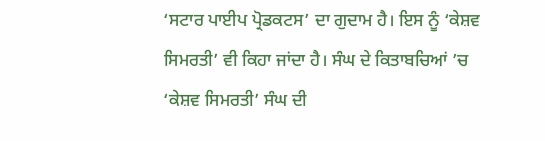‘ਸਟਾਰ ਪਾਈਪ ਪ੍ਰੋਡਕਟਸ’ ਦਾ ਗੁਦਾਮ ਹੈ। ਇਸ ਨੂੰ ‘ਕੇਸ਼ਵ ਸਿਮਰਤੀ’ ਵੀ ਕਿਹਾ ਜਾਂਦਾ ਹੈ। ਸੰਘ ਦੇ ਕਿਤਾਬਚਿਆਂ ’ਚ ‘ਕੇਸ਼ਵ ਸਿਮਰਤੀ’ ਸੰਘ ਦੀ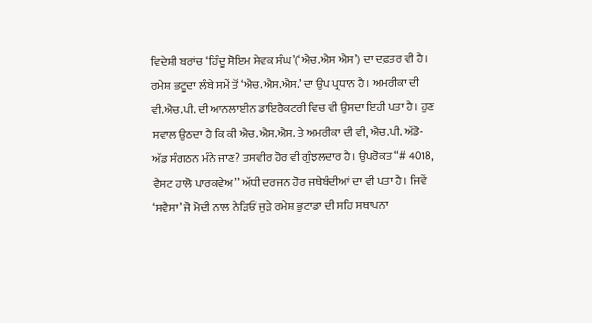ਵਿਦੇਸ਼ੀ ਬਰਾਂਚ ‘ਹਿੰਦੂ ਸੋਇਮ ਸੇਵਕ ਸੰਘ’(‘ਐਚ.ਐਸ ਐਸ’) ਦਾ ਦਫ਼ਤਰ ਵੀ ਹੈ। ਰਮੇਸ਼ ਭਟੂਦਾ ਲੰਬੇ ਸਮੇਂ ਤੋਂ ‘ਐਚ.ਐਸ.ਐਸ.’ ਦਾ ਉਪ ਪ੍ਰਧਾਨ ਹੈ। ਅਮਰੀਕਾ ਦੀ ਵੀ.ਐਚ.ਪੀ. ਦੀ ਆਨਲਾਈਨ ਡਾਇਰੈਕਟਰੀ ਵਿਚ ਵੀ ਉਸਦਾ ਇਹੀ ਪਤਾ ਹੈ। ਹੁਣ ਸਵਾਲ ਉਠਦਾ ਹੈ ਕਿ ਕੀ ਐਚ.ਐਸ.ਐਸ. ਤੇ ਅਮਰੀਕਾ ਦੀ ਵੀ, ਐਚ.ਪੀ. ਅੱਡੋ-ਅੱਡ ਸੰਗਠਨ ਮੰਨੇ ਜਾਣ? ਤਸਵੀਰ ਹੋਰ ਵੀ ਗੁੰਝਲਦਾਰ ਹੈ। ਉਪਰੋਕਤ “# 4018, ਵੈਸਟ ਹਾਲੋ ਪਾਰਕਵੇਅ’’ ਅੱਧੀ ਦਰਜਨ ਹੋਰ ਜਥੇਬੰਦੀਆਂ ਦਾ ਵੀ ਪਤਾ ਹੈ। ਜਿਵੇਂ ‘ਸਵੈਸਾ’ ਜੋ ਮੋਦੀ ਨਾਲ ਨੇੜਿਓਂ ਜੁੜੇ ਰਮੇਸ਼ ਭੁਟਾਡਾ ਦੀ ਸਹਿ ਸਥਾਪਨਾ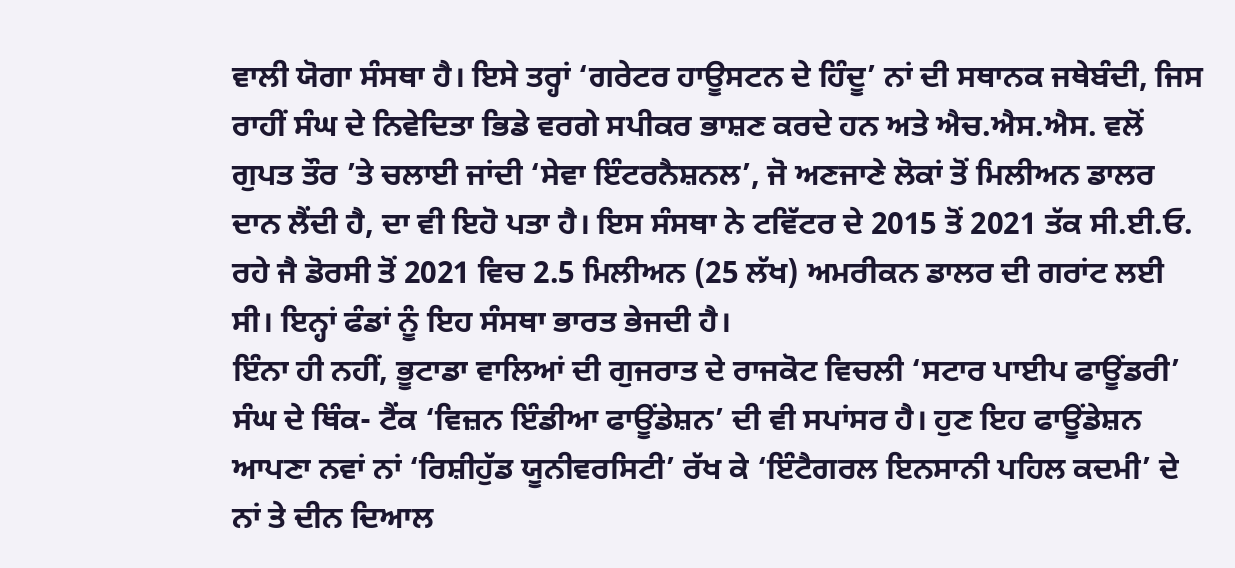ਵਾਲੀ ਯੋਗਾ ਸੰਸਥਾ ਹੈ। ਇਸੇ ਤਰ੍ਹਾਂ ‘ਗਰੇਟਰ ਹਾਊਸਟਨ ਦੇ ਹਿੰਦੂ’ ਨਾਂ ਦੀ ਸਥਾਨਕ ਜਥੇਬੰਦੀ, ਜਿਸ ਰਾਹੀਂ ਸੰਘ ਦੇ ਨਿਵੇਦਿਤਾ ਭਿਡੇ ਵਰਗੇ ਸਪੀਕਰ ਭਾਸ਼ਣ ਕਰਦੇ ਹਨ ਅਤੇ ਐਚ.ਐਸ.ਐਸ. ਵਲੋਂ ਗੁਪਤ ਤੌਰ ’ਤੇ ਚਲਾਈ ਜਾਂਦੀ ‘ਸੇਵਾ ਇੰਟਰਨੈਸ਼ਨਲ’, ਜੋ ਅਣਜਾਣੇ ਲੋਕਾਂ ਤੋਂ ਮਿਲੀਅਨ ਡਾਲਰ ਦਾਨ ਲੈਂਦੀ ਹੈ, ਦਾ ਵੀ ਇਹੋ ਪਤਾ ਹੈ। ਇਸ ਸੰਸਥਾ ਨੇ ਟਵਿੱਟਰ ਦੇ 2015 ਤੋਂ 2021 ਤੱਕ ਸੀ.ਈ.ਓ. ਰਹੇ ਜੈ ਡੋਰਸੀ ਤੋਂ 2021 ਵਿਚ 2.5 ਮਿਲੀਅਨ (25 ਲੱਖ) ਅਮਰੀਕਨ ਡਾਲਰ ਦੀ ਗਰਾਂਟ ਲਈ ਸੀ। ਇਨ੍ਹਾਂ ਫੰਡਾਂ ਨੂੰ ਇਹ ਸੰਸਥਾ ਭਾਰਤ ਭੇਜਦੀ ਹੈ।
ਇੰਨਾ ਹੀ ਨਹੀਂ, ਭੂਟਾਡਾ ਵਾਲਿਆਂ ਦੀ ਗੁਜਰਾਤ ਦੇ ਰਾਜਕੋਟ ਵਿਚਲੀ ‘ਸਟਾਰ ਪਾਈਪ ਫਾਊਂਡਰੀ’ ਸੰਘ ਦੇ ਥਿੰਕ- ਟੈਂਕ ‘ਵਿਜ਼ਨ ਇੰਡੀਆ ਫਾਊਂਡੇਸ਼ਨ’ ਦੀ ਵੀ ਸਪਾਂਸਰ ਹੈ। ਹੁਣ ਇਹ ਫਾਊਂਡੇਸ਼ਨ ਆਪਣਾ ਨਵਾਂ ਨਾਂ ‘ਰਿਸ਼ੀਹੁੱਡ ਯੂਨੀਵਰਸਿਟੀ’ ਰੱਖ ਕੇ ‘ਇੰਟੈਗਰਲ ਇਨਸਾਨੀ ਪਹਿਲ ਕਦਮੀ’ ਦੇ ਨਾਂ ਤੇ ਦੀਨ ਦਿਆਲ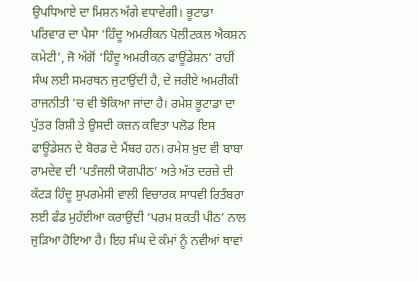ਉਪਧਿਆਏ ਦਾ ਮਿਸ਼ਨ ਅੱਗੇ ਵਧਾਵੇਗੀ। ਭੂਟਾਡਾ ਪਰਿਵਾਰ ਦਾ ਪੈਸਾ ‘ਹਿੰਦੂ ਅਮਰੀਕਨ ਪੋਲੀਟਕਲ ਐਕਸ਼ਨ ਕਮੇਟੀ’, ਜੋ ਅੱਗੋਂ ‘ਹਿੰਦੂ ਅਮਰੀਕਨ ਫਾਊਂਡੇਸ਼ਨ’ ਰਾਹੀਂ ਸੰਘ ਲਈ ਸਮਰਥਨ ਜੁਟਾਉਂਦੀ ਹੈ, ਦੇ ਜਰੀਏ ਅਮਰੀਕੀ ਰਾਜਨੀਤੀ ’ਚ ਵੀ ਝੋਕਿਆ ਜਾਂਦਾ ਹੈ। ਰਮੇਸ਼ ਭੂਟਾਡਾ ਦਾ ਪੁੱਤਰ ਰਿਸ਼ੀ ਤੇ ਉਸਦੀ ਕਜ਼ਨ ਕਵਿਤਾ ਪਲੋਡ ਇਸ ਫਾਊਂਡੇਸ਼ਨ ਦੇ ਬੋਰਡ ਦੇ ਮੈਂਬਰ ਹਨ। ਰਮੇਸ਼ ਖ਼ੁਦ ਵੀ ਬਾਬਾ ਰਾਮਦੇਵ ਦੀ ‘ਪਤੰਜਲੀ ਯੋਗਪੀਠ’ ਅਤੇ ਅੱਤ ਦਰਜ਼ੇ ਦੀ ਕੱਟੜ ਹਿੰਦੂ ਸੁਪਰਮੇਸੀ ਵਾਲੀ ਵਿਚਾਰਕ ਸਾਧਵੀ ਰਿਤੰਬਰਾ ਲਈ ਫੰਡ ਮੁਹੱਈਆ ਕਰਾਉਂਦੀ ‘ਪਰਮ ਸ਼ਕਤੀ ਪੀਠ’ ਨਾਲ ਜੁੜਿਆ ਹੋਇਆ ਹੈ। ਇਹ ਸੰਘ ਦੇ ਕੰਮਾਂ ਨੂੰ ਨਵੀਆਂ ਥਾਵਾਂ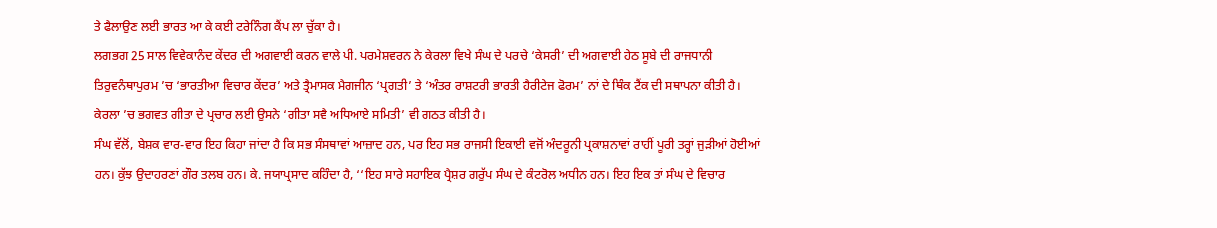ਤੇ ਫੈਲਾਉਣ ਲਈ ਭਾਰਤ ਆ ਕੇ ਕਈ ਟਰੇਨਿੰਗ ਕੈਂਪ ਲਾ ਚੁੱਕਾ ਹੈ।
ਲਗਭਗ 25 ਸਾਲ ਵਿਵੇਕਾਨੰਦ ਕੇਂਦਰ ਦੀ ਅਗਵਾਈ ਕਰਨ ਵਾਲੇ ਪੀ. ਪਰਮੇਸ਼ਵਰਨ ਨੇ ਕੇਰਲਾ ਵਿਖੇ ਸੰਘ ਦੇ ਪਰਚੇ ‘ਕੇਸਰੀ’ ਦੀ ਅਗਵਾਈ ਹੇਠ ਸੂਬੇ ਦੀ ਰਾਜਧਾਨੀ ਤਿਰੁਵਨੰਥਾਪੁਰਮ ’ਚ ‘ਭਾਰਤੀਆ ਵਿਚਾਰ ਕੇਂਦਰ’ ਅਤੇ ਤ੍ਰੈਮਾਸਕ ਮੈਗਜੀਨ ‘ਪ੍ਰਗਤੀ’ ਤੇ ‘ਅੰਤਰ ਰਾਸ਼ਟਰੀ ਭਾਰਤੀ ਹੈਰੀਟੇਜ ਫੋਰਮ’ ਨਾਂ ਦੇ ਥਿੰਕ ਟੈਂਕ ਦੀ ਸਥਾਪਨਾ ਕੀਤੀ ਹੈ। ਕੇਰਲਾ ’ਚ ਭਗਵਤ ਗੀਤਾ ਦੇ ਪ੍ਰਚਾਰ ਲਈ ਉਸਨੇ ‘ਗੀਤਾ ਸਵੈ ਅਧਿਆਏ ਸਮਿਤੀ’ ਵੀ ਗਠਤ ਕੀਤੀ ਹੈ।
ਸੰਘ ਵੱਲੋਂ, ਬੇਸ਼ਕ ਵਾਰ-ਵਾਰ ਇਹ ਕਿਹਾ ਜਾਂਦਾ ਹੈ ਕਿ ਸਭ ਸੰਸਥਾਵਾਂ ਆਜ਼ਾਦ ਹਨ, ਪਰ ਇਹ ਸਭ ਰਾਜਸੀ ਇਕਾਈ ਵਜੋਂ ਅੰਦਰੂਨੀ ਪ੍ਰਕਾਸ਼ਨਾਵਾਂ ਰਾਹੀਂ ਪੂਰੀ ਤਰ੍ਹਾਂ ਜੁੜੀਆਂ ਹੋਈਆਂ ਹਨ। ਕੁੱਝ ਉਦਾਹਰਣਾਂ ਗੌਰ ਤਲਬ ਹਨ। ਕੇ. ਜਯਾਪ੍ਰਸਾਦ ਕਹਿੰਦਾ ਹੈ, ‘‘ਇਹ ਸਾਰੇ ਸਹਾਇਕ ਪ੍ਰੈਸ਼ਰ ਗਰੁੱਪ ਸੰਘ ਦੇ ਕੰਟਰੋਲ ਅਧੀਨ ਹਨ। ਇਹ ਇਕ ਤਾਂ ਸੰਘ ਦੇ ਵਿਚਾਰ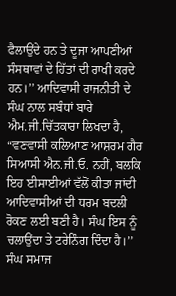ਫੈਲਾਉਂਦੇ ਹਨ ਤੇ ਦੂਜਾ ਆਪਣੀਆਂ ਸੰਸਥਾਵਾਂ ਦੇ ਹਿੱਤਾਂ ਦੀ ਰਾਖੀ ਕਰਦੇ ਹਨ।’’ ਆਦਿਵਾਸੀ ਰਾਜਨੀਤੀ ਦੇ ਸੰਘ ਨਾਲ ਸਬੰਧਾਂ ਬਾਰੇ ਐਮ.ਜੀ.ਚਿੱਤਕਾਰਾ ਲਿਖਦਾ ਹੈ, “ਵਣਵਾਸੀ ਕਲਿਆਣ ਆਸ਼ਰਮ ਗੈਰ ਸਿਆਸੀ ਐਨ.ਜੀ.ਓ. ਨਹੀਂ, ਬਲਕਿ ਇਹ ਈਸਾਈਆਂ ਵੱਲੋਂ ਕੀਤਾ ਜਾਂਦੀ ਆਦਿਵਾਸੀਆਂ ਦੀ ਧਰਮ ਬਦਲੀ ਰੋਕਣ ਲਈ ਬਣੀ ਹੈ। ਸੰਘ ਇਸ ਨੂੰ ਚਲਾਉਂਦਾ ਤੇ ਟਰੇਨਿੰਗ ਦਿੰਦਾ ਹੈ।’’ ਸੰਘ ਸਮਾਜ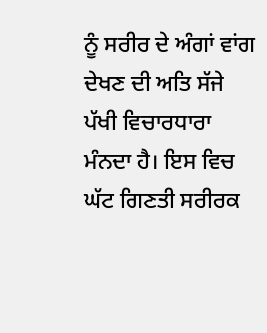ਨੂੰ ਸਰੀਰ ਦੇ ਅੰਗਾਂ ਵਾਂਗ ਦੇਖਣ ਦੀ ਅਤਿ ਸੱਜੇ ਪੱਖੀ ਵਿਚਾਰਧਾਰਾ ਮੰਨਦਾ ਹੈ। ਇਸ ਵਿਚ ਘੱਟ ਗਿਣਤੀ ਸਰੀਰਕ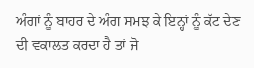ਅੰਗਾਂ ਨੂੰ ਬਾਹਰ ਦੇ ਅੰਗ ਸਮਝ ਕੇ ਇਨ੍ਹਾਂ ਨੂੰ ਕੱਟ ਦੇਣ ਦੀ ਵਕਾਲਤ ਕਰਦਾ ਹੈ ਤਾਂ ਜੋ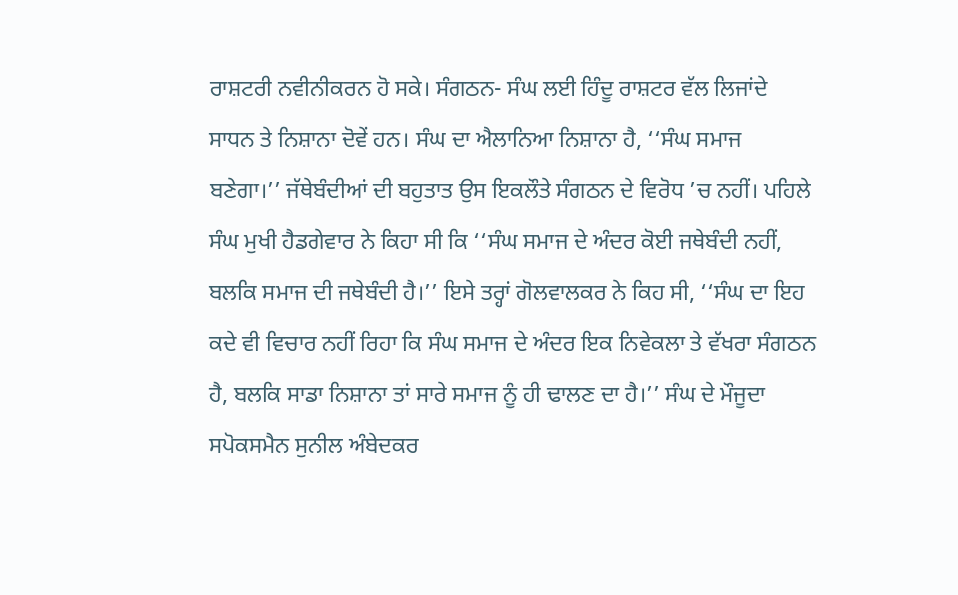ਰਾਸ਼ਟਰੀ ਨਵੀਨੀਕਰਨ ਹੋ ਸਕੇ। ਸੰਗਠਨ- ਸੰਘ ਲਈ ਹਿੰਦੂ ਰਾਸ਼ਟਰ ਵੱਲ ਲਿਜਾਂਦੇ ਸਾਧਨ ਤੇ ਨਿਸ਼ਾਨਾ ਦੋਵੇਂ ਹਨ। ਸੰਘ ਦਾ ਐਲਾਨਿਆ ਨਿਸ਼ਾਨਾ ਹੈ, ‘‘ਸੰਘ ਸਮਾਜ ਬਣੇਗਾ।’’ ਜੱਥੇਬੰਦੀਆਂ ਦੀ ਬਹੁਤਾਤ ਉਸ ਇਕਲੌਤੇ ਸੰਗਠਨ ਦੇ ਵਿਰੋਧ ’ਚ ਨਹੀਂ। ਪਹਿਲੇ ਸੰਘ ਮੁਖੀ ਹੈਡਗੇਵਾਰ ਨੇ ਕਿਹਾ ਸੀ ਕਿ ‘‘ਸੰਘ ਸਮਾਜ ਦੇ ਅੰਦਰ ਕੋਈ ਜਥੇਬੰਦੀ ਨਹੀਂ, ਬਲਕਿ ਸਮਾਜ ਦੀ ਜਥੇਬੰਦੀ ਹੈ।’’ ਇਸੇ ਤਰ੍ਹਾਂ ਗੋਲਵਾਲਕਰ ਨੇ ਕਿਹ ਸੀ, ‘‘ਸੰਘ ਦਾ ਇਹ ਕਦੇ ਵੀ ਵਿਚਾਰ ਨਹੀਂ ਰਿਹਾ ਕਿ ਸੰਘ ਸਮਾਜ ਦੇ ਅੰਦਰ ਇਕ ਨਿਵੇਕਲਾ ਤੇ ਵੱਖਰਾ ਸੰਗਠਨ ਹੈ, ਬਲਕਿ ਸਾਡਾ ਨਿਸ਼ਾਨਾ ਤਾਂ ਸਾਰੇ ਸਮਾਜ ਨੂੰ ਹੀ ਢਾਲਣ ਦਾ ਹੈ।’’ ਸੰਘ ਦੇ ਮੌਜੂਦਾ ਸਪੋਕਸਮੈਨ ਸੁਨੀਲ ਅੰਬੇਦਕਰ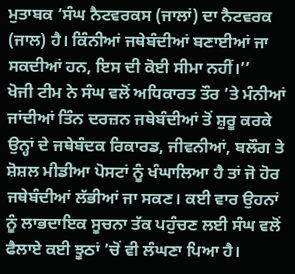ਮੁਤਾਬਕ ‘ਸੰਘ ਨੈਟਵਰਕਸ (ਜਾਲਾਂ) ਦਾ ਨੈਟਵਰਕ (ਜਾਲ) ਹੈ। ਕਿੰਨੀਆਂ ਜਥੇਬੰਦੀਆਂ ਬਣਾਈਆਂ ਜਾ ਸਕਦੀਆਂ ਹਨ, ਇਸ ਦੀ ਕੋਈ ਸੀਮਾ ਨਹੀਂ।’’
ਖੋਜੀ ਟੀਮ ਨੇ ਸੰਘ ਵਲੋਂ ਅਧਿਕਾਰਤ ਤੌਰ ’ਤੇ ਮੰਨੀਆਂ ਜਾਂਦੀਆਂ ਤਿੰਨ ਦਰਜ਼ਨ ਜਥੇਬੰਦੀਆਂ ਤੋਂ ਸ਼ੁਰੂ ਕਰਕੇ ਉਨ੍ਹਾਂ ਦੇ ਜਥੇਬੰਦਕ ਰਿਕਾਰਡ, ਜੀਵਨੀਆਂ, ਬਲੌਗ ਤੇ ਸ਼ੋਸ਼ਲ ਮੀਡੀਆ ਪੋਸਟਾਂ ਨੂੰ ਖੰਘਾਲਿਆ ਹੈ ਤਾਂ ਜੋ ਹੋਰ ਜਥੇਬੰਦੀਆਂ ਲੱਭੀਆਂ ਜਾ ਸਕਣ। ਕਈ ਵਾਰ ਉਹਨਾਂ ਨੂੰ ਲਾਭਦਾਇਕ ਸੂਚਨਾ ਤੱਕ ਪਹੁੰਚਣ ਲਈ ਸੰਘ ਵਲੋਂ ਫੈਲਾਏ ਕਈ ਝੂਠਾਂ ’ਚੋਂ ਵੀ ਲੰਘਣਾ ਪਿਆ ਹੈ।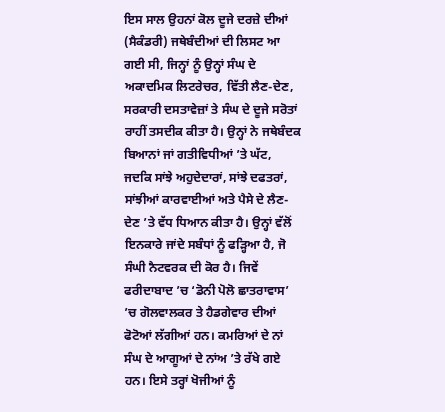ਇਸ ਸਾਲ ਉਹਨਾਂ ਕੋਲ ਦੂਜੇ ਦਰਜ਼ੇ ਦੀਆਂ (ਸੈਕੰਡਰੀ) ਜਥੇਬੰਦੀਆਂ ਦੀ ਲਿਸਟ ਆ ਗਈ ਸੀ, ਜਿਨ੍ਹਾਂ ਨੂੰ ਉਨ੍ਹਾਂ ਸੰਘ ਦੇ ਅਕਾਦਮਿਕ ਲਿਟਰੇਚਰ, ਵਿੱਤੀ ਲੈਣ-ਦੇਣ, ਸਰਕਾਰੀ ਦਸਤਾਵੇਜ਼ਾਂ ਤੇ ਸੰਘ ਦੇ ਦੂਜੇ ਸਰੋਤਾਂ ਰਾਹੀਂ ਤਸਦੀਕ ਕੀਤਾ ਹੈ। ਉਨ੍ਹਾਂ ਨੇ ਜਥੇਬੰਦਕ ਬਿਆਨਾਂ ਜਾਂ ਗਤੀਵਿਧੀਆਂ ’ਤੇ ਘੱਟ, ਜਦਕਿ ਸਾਂਝੇ ਅਹੁਦੇਦਾਰਾਂ, ਸਾਂਝੇ ਦਫਤਰਾਂ, ਸਾਂਝੀਆਂ ਕਾਰਵਾਈਆਂ ਅਤੇ ਪੈਸੇ ਦੇ ਲੈਣ-ਦੇਣ ’ਤੇ ਵੱਧ ਧਿਆਨ ਕੀਤਾ ਹੈ। ਉਨ੍ਹਾਂ ਵੱਲੋਂ ਇਨਕਾਰੇ ਜਾਂਦੇ ਸਬੰਧਾਂ ਨੂੰ ਫੜ੍ਹਿਆ ਹੈ, ਜੋ ਸੰਘੀ ਨੈਟਵਰਕ ਦੀ ਕੋਰ ਹੈ। ਜਿਵੇਂ ਫਰੀਦਾਬਾਦ ’ਚ ‘ਡੋਨੀ ਪੋਲੋ ਛਾਤਰਾਵਾਸ’ ’ਚ ਗੋਲਵਾਲਕਰ ਤੇ ਹੈਡਗੇਵਾਰ ਦੀਆਂ ਫੋਟੋਆਂ ਲੱਗੀਆਂ ਹਨ। ਕਮਰਿਆਂ ਦੇ ਨਾਂ ਸੰਘ ਦੇ ਆਗੂਆਂ ਦੇ ਨਾਂਅ ’ਤੇ ਰੱਖੇ ਗਏ ਹਨ। ਇਸੇ ਤਰ੍ਹਾਂ ਖੋਜੀਆਂ ਨੂੰ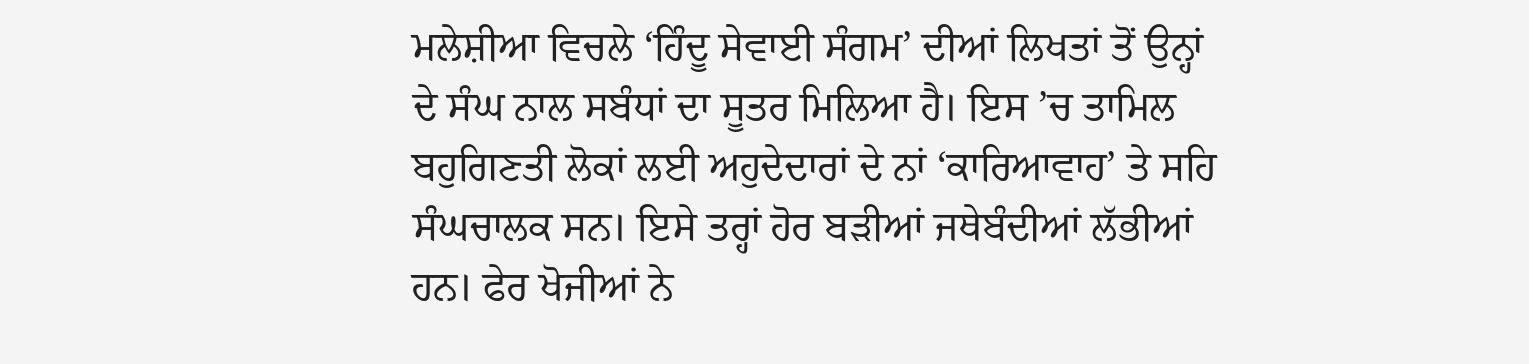ਮਲੇਸ਼ੀਆ ਵਿਚਲੇ ‘ਹਿੰਦੂ ਸੇਵਾਈ ਸੰਗਮ’ ਦੀਆਂ ਲਿਖਤਾਂ ਤੋਂ ਉਨ੍ਹਾਂ ਦੇ ਸੰਘ ਨਾਲ ਸਬੰਧਾਂ ਦਾ ਸੂਤਰ ਮਿਲਿਆ ਹੈ। ਇਸ ’ਚ ਤਾਮਿਲ ਬਹੁਗਿਣਤੀ ਲੋਕਾਂ ਲਈ ਅਹੁਦੇਦਾਰਾਂ ਦੇ ਨਾਂ ‘ਕਾਰਿਆਵਾਹ’ ਤੇ ਸਹਿ ਸੰਘਚਾਲਕ ਸਨ। ਇਸੇ ਤਰ੍ਹਾਂ ਹੋਰ ਬੜੀਆਂ ਜਥੇਬੰਦੀਆਂ ਲੱਭੀਆਂ ਹਨ। ਫੇਰ ਖੋਜੀਆਂ ਨੇ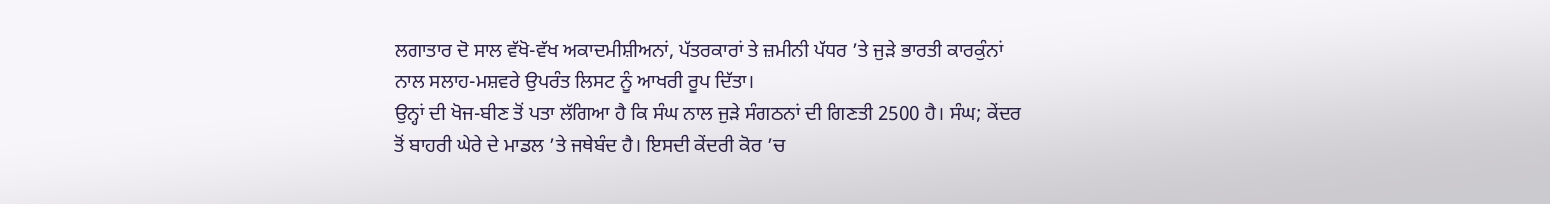ਲਗਾਤਾਰ ਦੋ ਸਾਲ ਵੱਖੋ-ਵੱਖ ਅਕਾਦਮੀਸ਼ੀਅਨਾਂ, ਪੱਤਰਕਾਰਾਂ ਤੇ ਜ਼ਮੀਨੀ ਪੱਧਰ ’ਤੇ ਜੁੜੇ ਭਾਰਤੀ ਕਾਰਕੁੰਨਾਂ ਨਾਲ ਸਲਾਹ-ਮਸ਼ਵਰੇ ਉਪਰੰਤ ਲਿਸਟ ਨੂੰ ਆਖਰੀ ਰੂਪ ਦਿੱਤਾ।
ਉਨ੍ਹਾਂ ਦੀ ਖੋਜ-ਬੀਣ ਤੋਂ ਪਤਾ ਲੱਗਿਆ ਹੈ ਕਿ ਸੰਘ ਨਾਲ ਜੁੜੇ ਸੰਗਠਨਾਂ ਦੀ ਗਿਣਤੀ 2500 ਹੈ। ਸੰਘ; ਕੇਂਦਰ ਤੋਂ ਬਾਹਰੀ ਘੇਰੇ ਦੇ ਮਾਡਲ ’ਤੇ ਜਥੇਬੰਦ ਹੈ। ਇਸਦੀ ਕੇਂਦਰੀ ਕੋਰ ’ਚ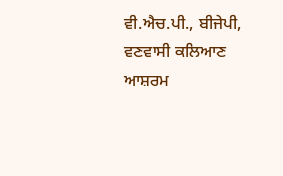ਵੀ.ਐਚ.ਪੀ., ਬੀਜੇਪੀ, ਵਣਵਾਸੀ ਕਲਿਆਣ ਆਸ਼ਰਮ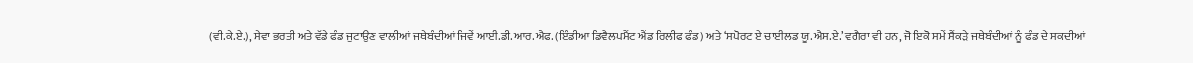(ਵੀ.ਕੇ.ਏ.), ਸੇਵਾ ਭਰਤੀ ਅਤੇ ਵੱਡੇ ਫੰਡ ਜੁਟਾਉਣ ਵਾਲੀਆਂ ਜਥੇਬੰਦੀਆਂ ਜਿਵੇਂ ਆਈ.ਡੀ.ਆਰ.ਐਫ. (ਇੰਡੀਆ ਡਿਵੈਲਪਮੈਂਟ ਐਂਡ ਰਿਲੀਫ ਫੰਡ) ਅਤੇ ‘ਸਪੋਰਟ ਏ ਚਾਈਲਡ ਯੂ.ਐਸ.ਏ.’ ਵਗੈਰਾ ਵੀ ਹਨ, ਜੋ ਇਕੋ ਸਮੇਂ ਸੈਂਕੜੇ ਜਥੇਬੰਦੀਆਂ ਨੂੰ ਫੰਡ ਦੇ ਸਕਦੀਆਂ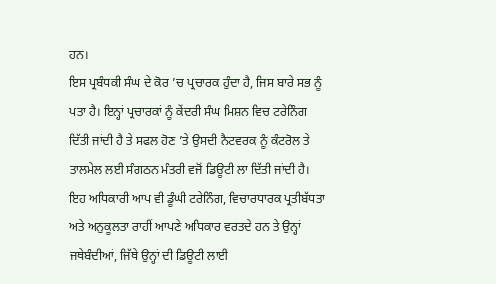ਹਨ।
ਇਸ ਪ੍ਰਬੰਧਕੀ ਸੰਘ ਦੇ ਕੋਰ ’ਚ ਪ੍ਰਚਾਰਕ ਹੁੰਦਾ ਹੈ, ਜਿਸ ਬਾਰੇ ਸਭ ਨੂੰ ਪਤਾ ਹੈ। ਇਨ੍ਹਾਂ ਪ੍ਰਚਾਰਕਾਂ ਨੂੰ ਕੇਂਦਰੀ ਸੰਘ ਮਿਸ਼ਨ ਵਿਚ ਟਰੇਨਿੰਗ ਦਿੱਤੀ ਜਾਂਦੀ ਹੈ ਤੇ ਸਫਲ ਹੋਣ ’ਤੇ ਉਸਦੀ ਨੈਟਵਰਕ ਨੂੰ ਕੰਟਰੋਲ ਤੇ ਤਾਲਮੇਲ ਲਈ ਸੰਗਠਨ ਮੰਤਰੀ ਵਜੋਂ ਡਿਊਟੀ ਲਾ ਦਿੱਤੀ ਜਾਂਦੀ ਹੈ। ਇਹ ਅਧਿਕਾਰੀ ਆਪ ਵੀ ਡੂੰਘੀ ਟਰੇਨਿੰਗ, ਵਿਚਾਰਧਾਰਕ ਪ੍ਰਤੀਬੱਧਤਾ ਅਤੇ ਅਨੁਕੂਲਤਾ ਰਾਹੀਂ ਆਪਣੇ ਅਧਿਕਾਰ ਵਰਤਦੇ ਹਨ ਤੇ ਉਨ੍ਹਾਂ ਜਥੇਬੰਦੀਆਂ, ਜਿੱਥੇ ਉਨ੍ਹਾਂ ਦੀ ਡਿਊਟੀ ਲਾਈ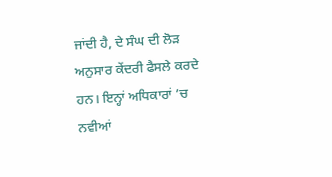ਜਾਂਦੀ ਹੈ, ਦੇ ਸੰਘ ਦੀ ਲੋੜ ਅਨੁਸਾਰ ਕੇਂਦਰੀ ਫੈਸਲੇ ਕਰਦੇ ਹਨ। ਇਨ੍ਹਾਂ ਅਧਿਕਾਰਾਂ ’ਚ ਨਵੀਆਂ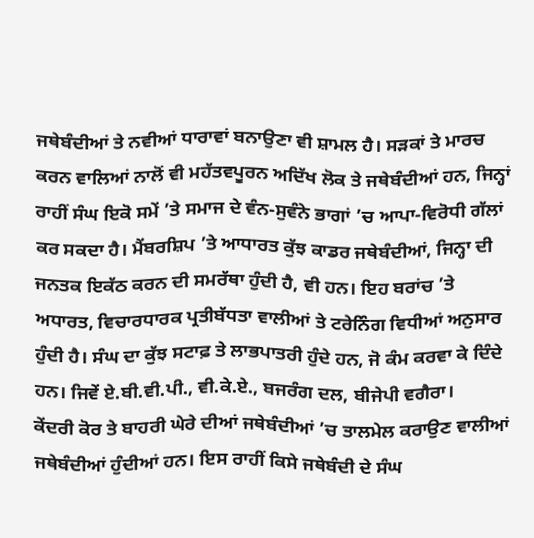ਜਥੇਬੰਦੀਆਂ ਤੇ ਨਵੀਆਂ ਧਾਰਾਵਾਂ ਬਨਾਉਣਾ ਵੀ ਸ਼ਾਮਲ ਹੈ। ਸੜਕਾਂ ਤੇ ਮਾਰਚ ਕਰਨ ਵਾਲਿਆਂ ਨਾਲੋਂ ਵੀ ਮਹੱਤਵਪੂਰਨ ਅਦਿੱਖ ਲੋਕ ਤੇ ਜਥੇਬੰਦੀਆਂ ਹਨ, ਜਿਨ੍ਹਾਂ ਰਾਹੀਂ ਸੰਘ ਇਕੋ ਸਮੇਂ ’ਤੇ ਸਮਾਜ ਦੇ ਵੰਨ-ਸੁਵੰਨੇ ਭਾਗਾਂ ’ਚ ਆਪਾ-ਵਿਰੋਧੀ ਗੱਲਾਂ ਕਰ ਸਕਦਾ ਹੈ। ਮੈਂਬਰਸ਼ਿਪ ’ਤੇ ਆਧਾਰਤ ਕੁੱਝ ਕਾਡਰ ਜਥੇਬੰਦੀਆਂ, ਜਿਨ੍ਹਾ ਦੀ ਜਨਤਕ ਇਕੱਠ ਕਰਨ ਦੀ ਸਮਰੱਥਾ ਹੁੰਦੀ ਹੈ, ਵੀ ਹਨ। ਇਹ ਬਰਾਂਚ ’ਤੇ ਅਧਾਰਤ, ਵਿਚਾਰਧਾਰਕ ਪ੍ਰਤੀਬੱਧਤਾ ਵਾਲੀਆਂ ਤੇ ਟਰੇਨਿੰਗ ਵਿਧੀਆਂ ਅਨੁਸਾਰ ਹੁੰਦੀ ਹੈ। ਸੰਘ ਦਾ ਕੁੱਝ ਸਟਾਫ਼ ਤੇ ਲਾਭਪਾਤਰੀ ਹੁੰਦੇ ਹਨ, ਜੋ ਕੰਮ ਕਰਵਾ ਕੇ ਦਿੰਦੇ ਹਨ। ਜਿਵੇਂ ਏ.ਬੀ.ਵੀ.ਪੀ., ਵੀ.ਕੇ.ਏ., ਬਜਰੰਗ ਦਲ, ਬੀਜੇਪੀ ਵਗੈਰਾ।
ਕੇਂਦਰੀ ਕੋਰ ਤੇ ਬਾਹਰੀ ਘੇਰੇ ਦੀਆਂ ਜਥੇਬੰਦੀਆਂ ’ਚ ਤਾਲਮੇਲ ਕਰਾਉਣ ਵਾਲੀਆਂ ਜਥੇਬੰਦੀਆਂ ਹੁੰਦੀਆਂ ਹਨ। ਇਸ ਰਾਹੀਂ ਕਿਸੇ ਜਥੇਬੰਦੀ ਦੇ ਸੰਘ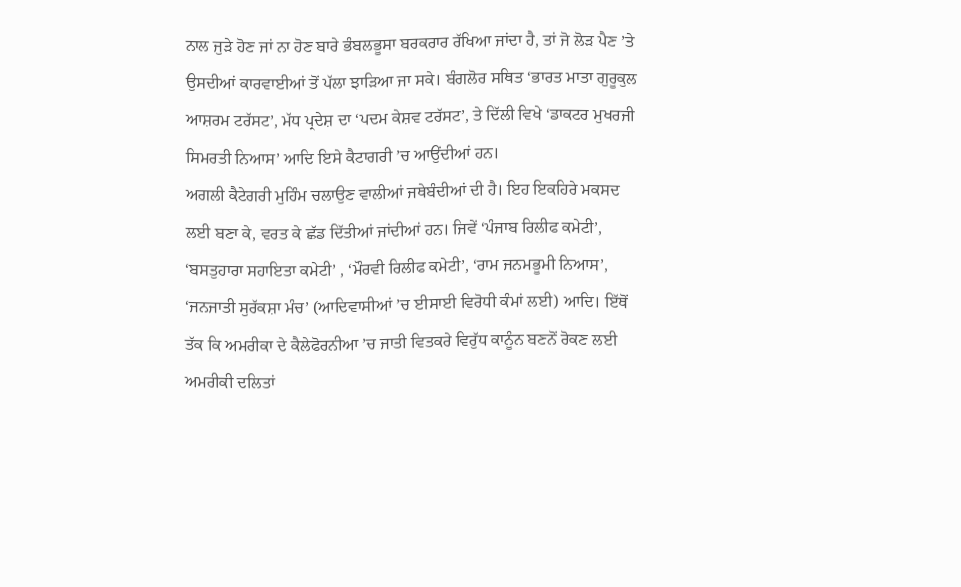ਨਾਲ ਜੁੜੇ ਹੋਣ ਜਾਂ ਨਾ ਹੋਣ ਬਾਰੇ ਭੰਬਲਭੂਸਾ ਬਰਕਰਾਰ ਰੱਖਿਆ ਜਾਂਦਾ ਹੈ, ਤਾਂ ਜੋ ਲੋੜ ਪੈਣ ’ਤੇ ਉਸਦੀਆਂ ਕਾਰਵਾਈਆਂ ਤੋਂ ਪੱਲਾ ਝਾੜਿਆ ਜਾ ਸਕੇ। ਬੰਗਲੋਰ ਸਥਿਤ ‘ਭਾਰਤ ਮਾਤਾ ਗੁਰੂਕੁਲ ਆਸ਼ਰਮ ਟਰੱਸਟ’, ਮੱਧ ਪ੍ਰਦੇਸ਼ ਦਾ ‘ਪਦਮ ਕੇਸ਼ਵ ਟਰੱਸਟ’, ਤੇ ਦਿੱਲੀ ਵਿਖੇ ‘ਡਾਕਟਰ ਮੁਖਰਜੀ ਸਿਮਰਤੀ ਨਿਆਸ’ ਆਦਿ ਇਸੇ ਕੈਟਾਗਰੀ ’ਚ ਆਉਂਦੀਆਂ ਹਨ।
ਅਗਲੀ ਕੈਟੇਗਰੀ ਮੁਹਿੰਮ ਚਲਾਉਣ ਵਾਲੀਆਂ ਜਥੇਬੰਦੀਆਂ ਦੀ ਹੈ। ਇਹ ਇਕਹਿਰੇ ਮਕਸਦ ਲਈ ਬਣਾ ਕੇ, ਵਰਤ ਕੇ ਛੱਡ ਦਿੱਤੀਆਂ ਜਾਂਦੀਆਂ ਹਨ। ਜਿਵੇਂ ‘ਪੰਜਾਬ ਰਿਲੀਫ ਕਮੇਟੀ’, ‘ਬਸਤੁਹਾਰਾ ਸਹਾਇਤਾ ਕਮੇਟੀ’ , ‘ਮੌਰਵੀ ਰਿਲੀਫ ਕਮੇਟੀ’, ‘ਰਾਮ ਜਨਮਭੂਮੀ ਨਿਆਸ’, ‘ਜਨਜਾਤੀ ਸੁਰੱਕਸ਼ਾ ਮੰਚ’ (ਆਦਿਵਾਸੀਆਂ ’ਚ ਈਸਾਈ ਵਿਰੋਧੀ ਕੰਮਾਂ ਲਈ) ਆਦਿ। ਇੱਥੋਂ ਤੱਕ ਕਿ ਅਮਰੀਕਾ ਦੇ ਕੈਲੇਫੋਰਨੀਆ ’ਚ ਜਾਤੀ ਵਿਤਕਰੇ ਵਿਰੁੱਧ ਕਾਨੂੰਨ ਬਣਨੋਂ ਰੋਕਣ ਲਈ ਅਮਰੀਕੀ ਦਲਿਤਾਂ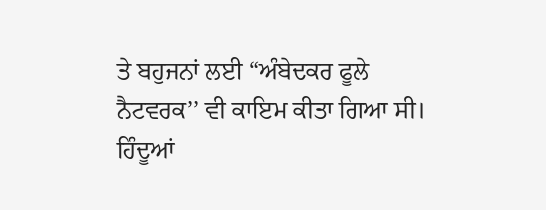ਤੇ ਬਹੁਜਨਾਂ ਲਈ “ਅੰਬੇਦਕਰ ਫੂਲੇ ਨੈਟਵਰਕ’’ ਵੀ ਕਾਇਮ ਕੀਤਾ ਗਿਆ ਸੀ।
ਹਿੰਦੂਆਂ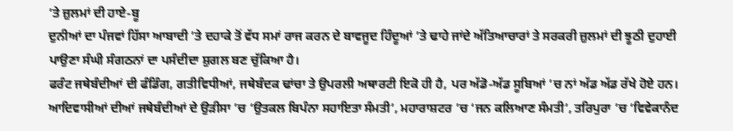’ਤੇ ਜ਼ੁਲਮਾਂ ਦੀ ਹਾਏ-ਬੂ
ਦੁਨੀਆਂ ਦਾ ਪੰਜਵਾਂ ਹਿੱਸਾ ਆਬਾਦੀ ’ਤੇ ਦਹਾਕੇ ਤੋਂ ਵੱਧ ਸਮਾਂ ਰਾਜ ਕਰਨ ਦੇ ਬਾਵਜੂਦ ਹਿੰਦੂਆਂ ’ਤੇ ਢਾਹੇ ਜਾਂਦੇ ਅੱਤਿਆਚਾਰਾਂ ਤੇ ਸਰਕਰੀ ਜ਼ੁਲਮਾਂ ਦੀ ਝੂਠੀ ਦੁਹਾਈ ਪਾਉਣਾ ਸੰਘੀ ਸੰਗਠਨਾਂ ਦਾ ਪਸੰਦੀਦਾ ਸ਼ੁਗਲ ਬਣ ਚੁੱਕਿਆ ਹੈ।
ਫਰੰਟ ਜਥੇਬੰਦੀਆਂ ਦੀ ਫੰਡਿੰਗ, ਗਤੀਵਿਧੀਆਂ, ਜਥੇਬੰਦਕ ਢਾਂਚਾ ਤੇ ਉਪਰਲੀ ਅਥਾਰਟੀ ਇਕੋ ਹੀ ਹੈ, ਪਰ ਅੱਡੋ-ਅੱਡ ਸੂਬਿਆਂ ’ਚ ਨਾਂ ਅੱਡ ਅੱਡ ਰੱਖੇ ਹੋਏ ਹਨ। ਆਦਿਵਾਸੀਆਂ ਦੀਆਂ ਜਥੇਬੰਦੀਆਂ ਦੇ ਉੜੀਸਾ ’ਚ ‘ਉਤਕਲ ਬਿਪੰਨਾ ਸਹਾਇਤਾ ਸੰਮਤੀ’, ਮਹਾਰਾਸ਼ਟਰ ’ਚ ‘ਜਨ ਕਲਿਆਣ ਸੰਮਤੀ’, ਤਰਿਪੁਰਾ ’ਚ ‘ਵਿਵੇਕਾਨੰਦ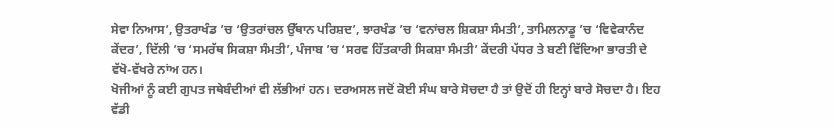ਸੇਵਾ ਨਿਆਸ’, ਉਤਰਾਖੰਡ ’ਚ ‘ਉਤਰਾਂਚਲ ਉੱਥਾਨ ਪਰਿਸ਼ਦ’, ਝਾਰਖੰਡ ’ਚ ‘ਵਨਾਂਚਲ ਸ਼ਿਕਸ਼ਾ ਸੰਮਤੀ’, ਤਾਮਿਲਨਾਡੂ ’ਚ ‘ਵਿਵੇਕਾਨੰਦ ਕੇਂਦਰ’, ਦਿੱਲੀ ’ਚ ‘ਸਮਰੱਥ ਸਿਕਸ਼ਾ ਸੰਮਤੀ’, ਪੰਜਾਬ ’ਚ ‘ਸਰਵ ਹਿੱਤਕਾਰੀ ਸਿਕਸ਼ਾ ਸੰਮਤੀ’ ਕੇਂਦਰੀ ਪੱਧਰ ਤੇ ਬਣੀ ਵਿੱਦਿਆ ਭਾਰਤੀ ਦੇ ਵੱਖੋ-ਵੱਖਰੇ ਨਾਂਅ ਹਨ।
ਖੋਜੀਆਂ ਨੂੰ ਕਈ ਗੁਪਤ ਜਥੇਬੰਦੀਆਂ ਵੀ ਲੱਭੀਆਂ ਹਨ। ਦਰਅਸਲ ਜਦੋਂ ਕੋਈ ਸੰਘ ਬਾਰੇ ਸੋਚਦਾ ਹੈ ਤਾਂ ਉਦੋਂ ਹੀ ਇਨ੍ਹਾਂ ਬਾਰੇ ਸੋਚਦਾ ਹੈ। ਇਹ ਵੱਡੀ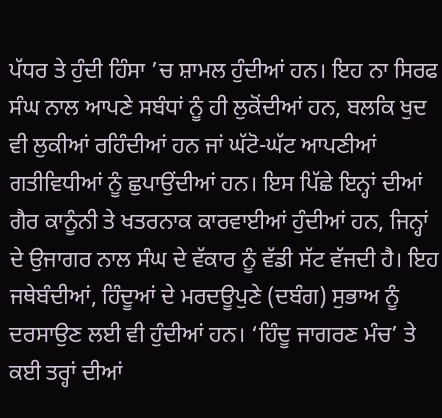ਪੱਧਰ ਤੇ ਹੁੰਦੀ ਹਿੰਸਾ ’ਚ ਸ਼ਾਮਲ ਹੁੰਦੀਆਂ ਹਨ। ਇਹ ਨਾ ਸਿਰਫ ਸੰਘ ਨਾਲ ਆਪਣੇ ਸਬੰਧਾਂ ਨੂੰ ਹੀ ਲੁਕੋਂਦੀਆਂ ਹਨ, ਬਲਕਿ ਖੁਦ ਵੀ ਲੁਕੀਆਂ ਰਹਿੰਦੀਆਂ ਹਨ ਜਾਂ ਘੱਟੋ-ਘੱਟ ਆਪਣੀਆਂ ਗਤੀਵਿਧੀਆਂ ਨੂੰ ਛੁਪਾਉਂਦੀਆਂ ਹਨ। ਇਸ ਪਿੱਛੇ ਇਨ੍ਹਾਂ ਦੀਆਂ ਗੈਰ ਕਾਨੂੰਨੀ ਤੇ ਖਤਰਨਾਕ ਕਾਰਵਾਈਆਂ ਹੁੰਦੀਆਂ ਹਨ, ਜਿਨ੍ਹਾਂ ਦੇ ਉਜਾਗਰ ਨਾਲ ਸੰਘ ਦੇ ਵੱਕਾਰ ਨੂੰ ਵੱਡੀ ਸੱਟ ਵੱਜਦੀ ਹੈ। ਇਹ ਜਥੇਬੰਦੀਆਂ, ਹਿੰਦੂਆਂ ਦੇ ਮਰਦਊਪੁਣੇ (ਦਬੰਗ) ਸੁਭਾਅ ਨੂੰ ਦਰਸਾਉਣ ਲਈ ਵੀ ਹੁੰਦੀਆਂ ਹਨ। ‘ਹਿੰਦੂ ਜਾਗਰਣ ਮੰਚ’ ਤੇ ਕਈ ਤਰ੍ਹਾਂ ਦੀਆਂ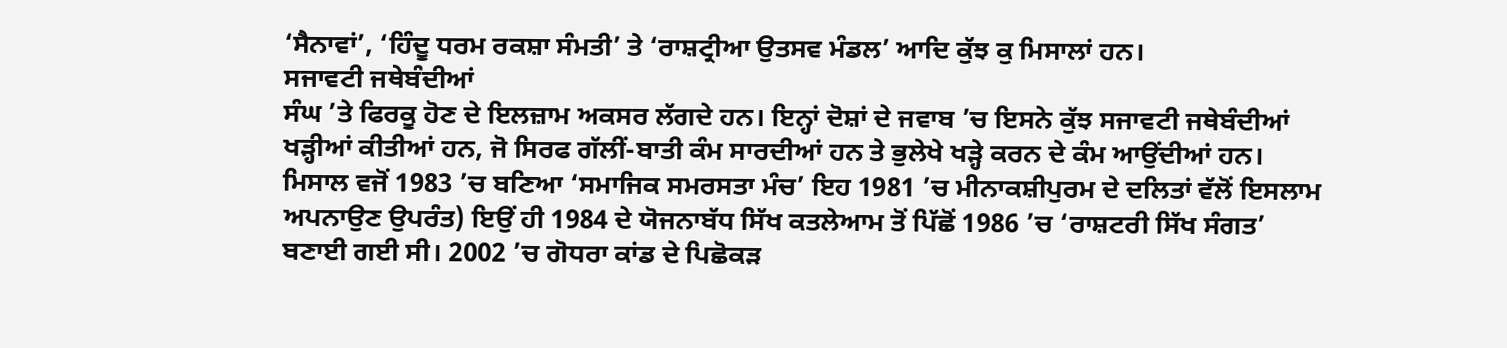‘ਸੈਨਾਵਾਂ’, ‘ਹਿੰਦੂ ਧਰਮ ਰਕਸ਼ਾ ਸੰਮਤੀ’ ਤੇ ‘ਰਾਸ਼ਟ੍ਰੀਆ ਉਤਸਵ ਮੰਡਲ’ ਆਦਿ ਕੁੱਝ ਕੁ ਮਿਸਾਲਾਂ ਹਨ।
ਸਜਾਵਟੀ ਜਥੇਬੰਦੀਆਂ
ਸੰਘ ’ਤੇ ਫਿਰਕੂ ਹੋਣ ਦੇ ਇਲਜ਼ਾਮ ਅਕਸਰ ਲੱਗਦੇ ਹਨ। ਇਨ੍ਹਾਂ ਦੋਸ਼ਾਂ ਦੇ ਜਵਾਬ ’ਚ ਇਸਨੇ ਕੁੱਝ ਸਜਾਵਟੀ ਜਥੇਬੰਦੀਆਂ ਖੜ੍ਹੀਆਂ ਕੀਤੀਆਂ ਹਨ, ਜੋ ਸਿਰਫ ਗੱਲੀਂ-ਬਾਤੀ ਕੰਮ ਸਾਰਦੀਆਂ ਹਨ ਤੇ ਭੁਲੇਖੇ ਖੜ੍ਹੇ ਕਰਨ ਦੇ ਕੰਮ ਆਉਂਦੀਆਂ ਹਨ। ਮਿਸਾਲ ਵਜੋਂ 1983 ’ਚ ਬਣਿਆ ‘ਸਮਾਜਿਕ ਸਮਰਸਤਾ ਮੰਚ’ ਇਹ 1981 ’ਚ ਮੀਨਾਕਸ਼ੀਪੁਰਮ ਦੇ ਦਲਿਤਾਂ ਵੱਲੋਂ ਇਸਲਾਮ ਅਪਨਾਉਣ ਉਪਰੰਤ) ਇਉਂ ਹੀ 1984 ਦੇ ਯੋਜਨਾਬੱਧ ਸਿੱਖ ਕਤਲੇਆਮ ਤੋਂ ਪਿੱਛੋਂ 1986 ’ਚ ‘ਰਾਸ਼ਟਰੀ ਸਿੱਖ ਸੰਗਤ’ ਬਣਾਈ ਗਈ ਸੀ। 2002 ’ਚ ਗੋਧਰਾ ਕਾਂਡ ਦੇ ਪਿਛੋਕੜ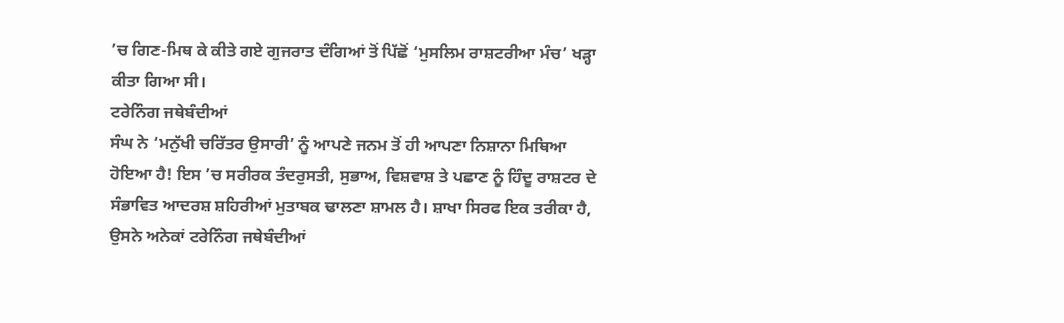’ਚ ਗਿਣ-ਮਿਥ ਕੇ ਕੀਤੇ ਗਏ ਗੁਜਰਾਤ ਦੰਗਿਆਂ ਤੋਂ ਪਿੱਛੋਂ ‘ਮੁਸਲਿਮ ਰਾਸ਼ਟਰੀਆ ਮੰਚ’ ਖੜ੍ਹਾ ਕੀਤਾ ਗਿਆ ਸੀ।
ਟਰੇਨਿੰਗ ਜਥੇਬੰਦੀਆਂ
ਸੰਘ ਨੇ ‘ਮਨੁੱਖੀ ਚਰਿੱਤਰ ਉਸਾਰੀ’ ਨੂੰ ਆਪਣੇ ਜਨਮ ਤੋਂ ਹੀ ਆਪਣਾ ਨਿਸ਼ਾਨਾ ਮਿਥਿਆ ਹੋਇਆ ਹੈ! ਇਸ ’ਚ ਸਰੀਰਕ ਤੰਦਰੁਸਤੀ, ਸੁਭਾਅ, ਵਿਸ਼ਵਾਸ਼ ਤੇ ਪਛਾਣ ਨੂੰ ਹਿੰਦੂ ਰਾਸ਼ਟਰ ਦੇ ਸੰਭਾਵਿਤ ਆਦਰਸ਼ ਸ਼ਹਿਰੀਆਂ ਮੁਤਾਬਕ ਢਾਲਣਾ ਸ਼ਾਮਲ ਹੈ। ਸ਼ਾਖਾ ਸਿਰਫ ਇਕ ਤਰੀਕਾ ਹੈ, ਉਸਨੇ ਅਨੇਕਾਂ ਟਰੇਨਿੰਗ ਜਥੇਬੰਦੀਆਂ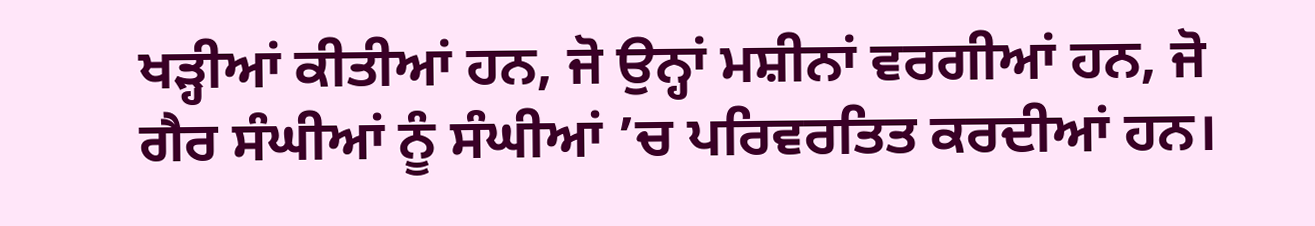ਖੜ੍ਹੀਆਂ ਕੀਤੀਆਂ ਹਨ, ਜੋ ਉਨ੍ਹਾਂ ਮਸ਼ੀਨਾਂ ਵਰਗੀਆਂ ਹਨ, ਜੋ ਗੈਰ ਸੰਘੀਆਂ ਨੂੰ ਸੰਘੀਆਂ ’ਚ ਪਰਿਵਰਤਿਤ ਕਰਦੀਆਂ ਹਨ।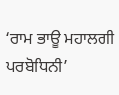‘ਰਾਮ ਭਾਊ ਮਹਾਲਗੀ ਪਰਬੋਧਿਨੀ’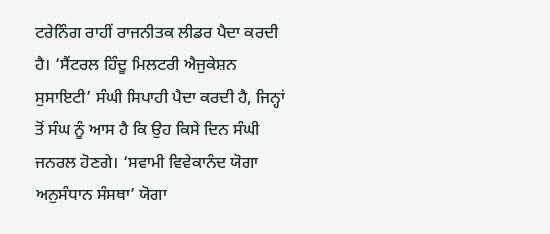ਟਰੇਨਿੰਗ ਰਾਹੀਂ ਰਾਜਨੀਤਕ ਲੀਡਰ ਪੈਦਾ ਕਰਦੀ ਹੈ। ‘ਸੈਂਟਰਲ ਹਿੰਦੂ ਮਿਲਟਰੀ ਐਜੁਕੇਸ਼ਨ ਸੁਸਾਇਟੀ’ ਸੰਘੀ ਸਿਪਾਹੀ ਪੈਦਾ ਕਰਦੀ ਹੈ, ਜਿਨ੍ਹਾਂ ਤੋਂ ਸੰਘ ਨੂੰ ਆਸ ਹੈ ਕਿ ਉਹ ਕਿਸੇ ਦਿਨ ਸੰਘੀ ਜਨਰਲ ਹੋਣਗੇ। ‘ਸਵਾਮੀ ਵਿਵੇਕਾਨੰਦ ਯੋਗਾ ਅਨੁਸੰਧਾਨ ਸੰਸਥਾ’ ਯੋਗਾ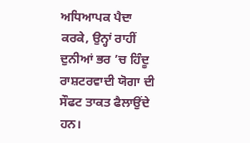ਅਧਿਆਪਕ ਪੈਦਾ ਕਰਕੇ, ਉਨ੍ਹਾਂ ਰਾਹੀਂ ਦੁਨੀਆਂ ਭਰ ’ਚ ਹਿੰਦੂ ਰਾਸ਼ਟਰਵਾਦੀ ਯੋਗਾ ਦੀ ਸੌਫਟ ਤਾਕਤ ਫੈਲਾਉਂਦੇ ਹਨ।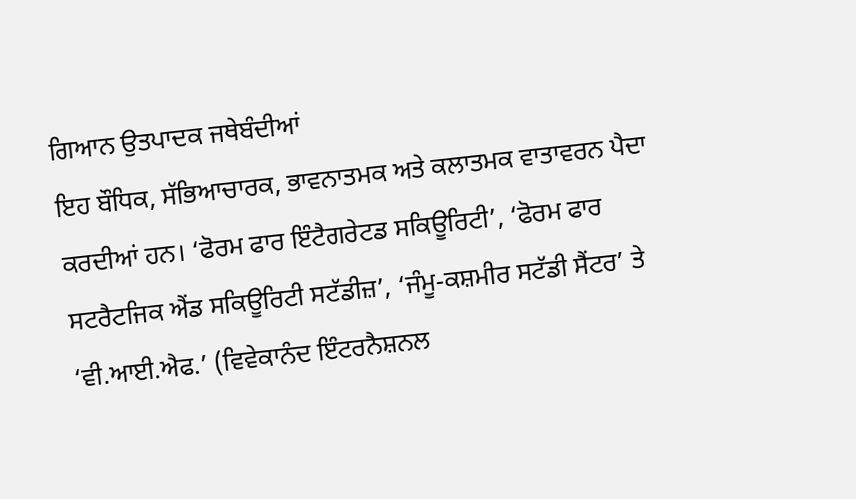ਗਿਆਨ ਉਤਪਾਦਕ ਜਥੇਬੰਦੀਆਂ
ਇਹ ਬੌਧਿਕ, ਸੱਭਿਆਚਾਰਕ, ਭਾਵਨਾਤਮਕ ਅਤੇ ਕਲਾਤਮਕ ਵਾਤਾਵਰਨ ਪੈਦਾ ਕਰਦੀਆਂ ਹਨ। ‘ਫੋਰਮ ਫਾਰ ਇੰਟੈਗਰੇਟਡ ਸਕਿਊਰਿਟੀ’, ‘ਫੋਰਮ ਫਾਰ ਸਟਰੈਟਜਿਕ ਐਂਡ ਸਕਿਊਰਿਟੀ ਸਟੱਡੀਜ਼’, ‘ਜੰਮੂ-ਕਸ਼ਮੀਰ ਸਟੱਡੀ ਸੈਂਟਰ’ ਤੇ ‘ਵੀ.ਆਈ.ਐਫ.’ (ਵਿਵੇਕਾਨੰਦ ਇੰਟਰਨੈਸ਼ਨਲ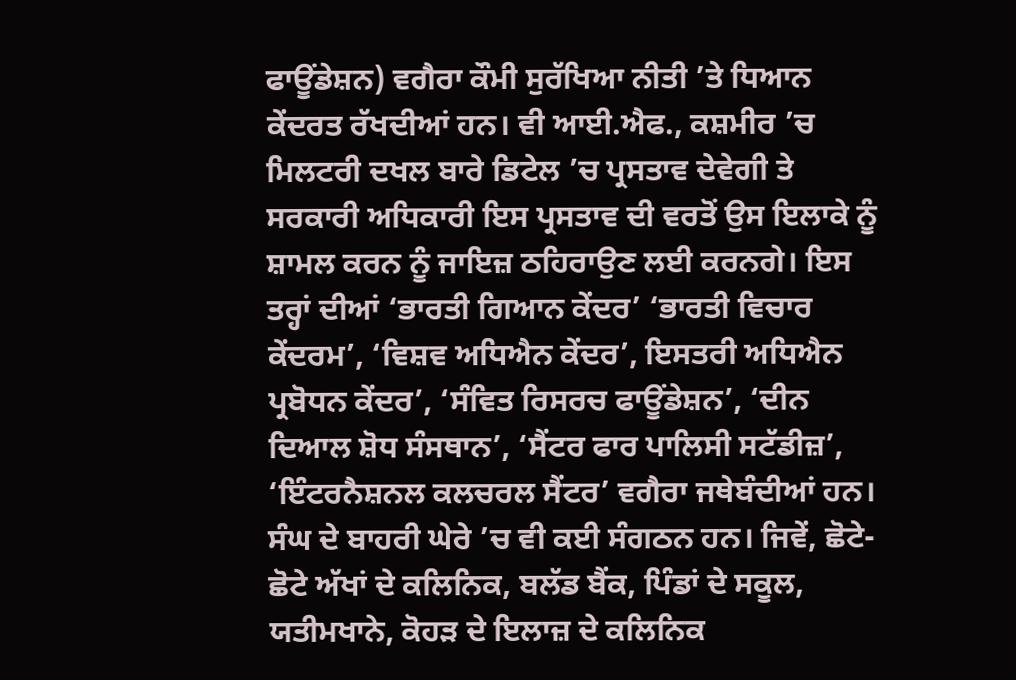ਫਾਊਂਡੇਸ਼ਨ) ਵਗੈਰਾ ਕੌਮੀ ਸੁਰੱਖਿਆ ਨੀਤੀ ’ਤੇ ਧਿਆਨ ਕੇਂਦਰਤ ਰੱਖਦੀਆਂ ਹਨ। ਵੀ ਆਈ.ਐਫ., ਕਸ਼ਮੀਰ ’ਚ ਮਿਲਟਰੀ ਦਖਲ ਬਾਰੇ ਡਿਟੇਲ ’ਚ ਪ੍ਰਸਤਾਵ ਦੇਵੇਗੀ ਤੇ ਸਰਕਾਰੀ ਅਧਿਕਾਰੀ ਇਸ ਪ੍ਰਸਤਾਵ ਦੀ ਵਰਤੋਂ ਉਸ ਇਲਾਕੇ ਨੂੰ ਸ਼ਾਮਲ ਕਰਨ ਨੂੰ ਜਾਇਜ਼ ਠਹਿਰਾਉਣ ਲਈ ਕਰਨਗੇ। ਇਸ ਤਰ੍ਹਾਂ ਦੀਆਂ ‘ਭਾਰਤੀ ਗਿਆਨ ਕੇਂਦਰ’ ‘ਭਾਰਤੀ ਵਿਚਾਰ ਕੇਂਦਰਮ’, ‘ਵਿਸ਼ਵ ਅਧਿਐਨ ਕੇਂਦਰ’, ਇਸਤਰੀ ਅਧਿਐਨ ਪ੍ਰਬੋਧਨ ਕੇਂਦਰ’, ‘ਸੰਵਿਤ ਰਿਸਰਚ ਫਾਊਂਡੇਸ਼ਨ’, ‘ਦੀਨ ਦਿਆਲ ਸ਼ੋਧ ਸੰਸਥਾਨ’, ‘ਸੈਂਟਰ ਫਾਰ ਪਾਲਿਸੀ ਸਟੱਡੀਜ਼’, ‘ਇੰਟਰਨੈਸ਼ਨਲ ਕਲਚਰਲ ਸੈਂਟਰ’ ਵਗੈਰਾ ਜਥੇਬੰਦੀਆਂ ਹਨ।
ਸੰਘ ਦੇ ਬਾਹਰੀ ਘੇਰੇ ’ਚ ਵੀ ਕਈ ਸੰਗਠਨ ਹਨ। ਜਿਵੇਂ, ਛੋਟੇ-ਛੋਟੇ ਅੱਖਾਂ ਦੇ ਕਲਿਨਿਕ, ਬਲੱਡ ਬੈਂਕ, ਪਿੰਡਾਂ ਦੇ ਸਕੂਲ, ਯਤੀਮਖਾਨੇ, ਕੋਹੜ ਦੇ ਇਲਾਜ਼ ਦੇ ਕਲਿਨਿਕ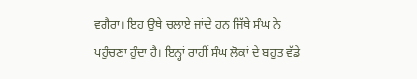ਵਗੈਰਾ। ਇਹ ਉਥੇ ਚਲਾਏ ਜਾਂਦੇ ਹਨ ਜਿੱਥੇ ਸੰਘ ਨੇ ਪਹੁੰਚਣਾ ਹੁੰਦਾ ਹੈ। ਇਨ੍ਹਾਂ ਰਾਹੀਂ ਸੰਘ ਲੋਕਾਂ ਦੇ ਬਹੁਤ ਵੱਡੇ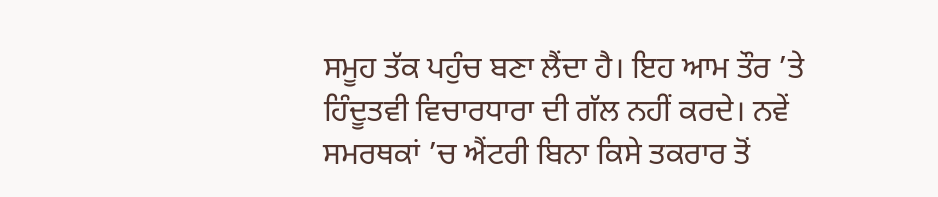ਸਮੂਹ ਤੱਕ ਪਹੁੰਚ ਬਣਾ ਲੈਂਦਾ ਹੈ। ਇਹ ਆਮ ਤੌਰ ’ਤੇ ਹਿੰਦੂਤਵੀ ਵਿਚਾਰਧਾਰਾ ਦੀ ਗੱਲ ਨਹੀਂ ਕਰਦੇ। ਨਵੇਂ ਸਮਰਥਕਾਂ ’ਚ ਐਂਟਰੀ ਬਿਨਾ ਕਿਸੇ ਤਕਰਾਰ ਤੋਂ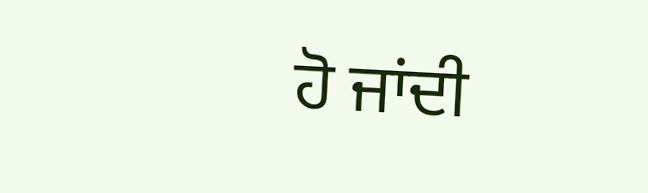ਹੋ ਜਾਂਦੀ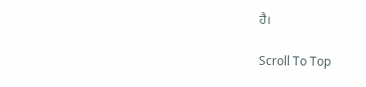ਹੈ।

Scroll To Top